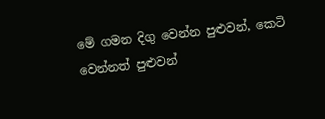මේ ගමන දිගු වෙන්න පුළුවන්, කෙටි වෙන්නත් පුළුවන්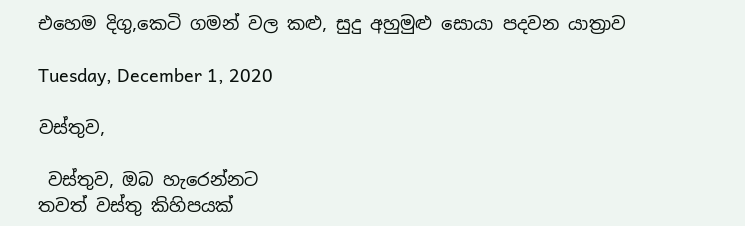එහෙම දිගු,කෙටි ගමන් වල කළු, සුදු අහුමුළු සොයා පදවන යාත්‍රාව

Tuesday, December 1, 2020

වස්තුව,

 වස්තුව, ඔබ හැරෙන්නට
තවත් වස්තු කිහිපයක්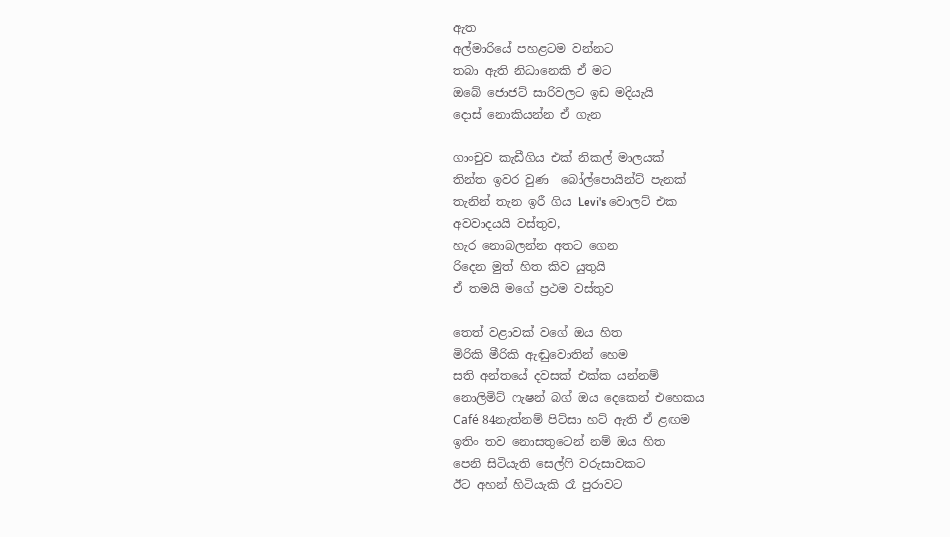ඇත
අල්මාරියේ පහළටම වන්නට
තබා ඇති නිධානෙකි ඒ මට
ඔබේ ජොජට් සාරිවලට ඉඩ මදියැයි
දොස් නොකියන්න ඒ ගැන

ගාංචුව කැඩීගිය එක් නිකල් මාලයක්
තින්ත ඉවර වුණ  බෝල්පොයින්ට් පැනක්
තැනින් තැන ඉරී ගිය Levi's වොලට් එක
අවවාදයයි වස්තුව,
හැර නොබලන්න අතට ගෙන
රිදෙන මුත් හිත කිව යුතුයි
ඒ තමයි මගේ ප්‍රථම වස්තුව

තෙත් වළාවක් වගේ ඔය හිත
මිරිකි මීරිකි ඇඬුවොතින් හෙම
සති අන්තයේ දවසක් එක්ක යන්නම්
නොලිමිට් ෆැෂන් බග් ඔය දෙකෙන් එහෙකය
Café 84නැත්නම් පිට්සා හට් ඇති ඒ ළඟම
ඉතිං තව නොසතුටෙන් නම් ඔය හිත
පෙනි සිටියැති සෙල්ෆි වරුසාවකට
ඊට අහන් හිටියැකි රෑ පුරාවට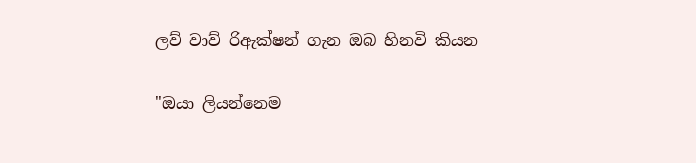ලව් වාව් රිඇක්ෂන් ගැන ඔබ හිනවි කියන

"ඔයා ලියන්නෙම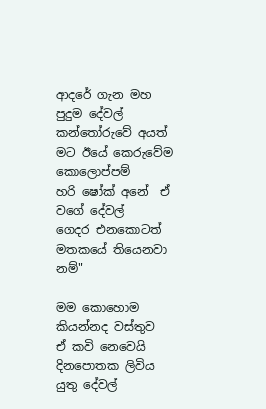ආදරේ ගැන මහ පුදුම දේවල්
කන්තෝරුවේ අයත් මට ඊයේ කෙරුවේම කොලොප්පම්
හරි ෂෝක් අනේ  ඒ වගේ දේවල්
ගෙදර එනකොටත් මතකයේ තියෙනවා නම්"

මම කොහොම කියන්නද වස්තුව
ඒ කවි නෙවෙයි දිනපොතක ලිවිය යුතු දේවල්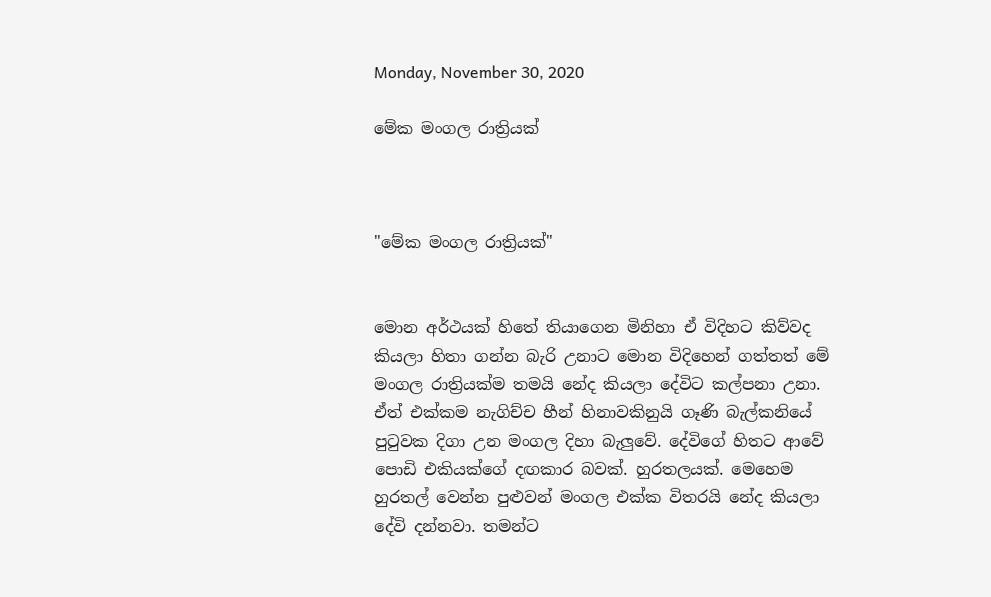Monday, November 30, 2020

මේක මංගල රාත්‍රියක්



"මේක මංගල රාත්‍රියක්"


මොන අර්ථයක් හිතේ තියාගෙන මිනිහා ඒ විදිහට කිව්වද කියලා හිතා ගන්න බැරි උනාට මොන විදිහෙන් ගත්තත් මේ මංගල රාත්‍රියක්ම තමයි නේද කියලා දේවිට කල්පනා උනා. ඒත් එක්කම නැගිච්ච හීන් හිනාවකිනුයි ගෑණි බැල්කනියේ පුටුවක දිගා උන මංගල දිහා බැලුවේ. දේවිගේ හිතට ආවේ පොඩි එකියක්ගේ දඟකාර බවක්. හුරතලයක්. මෙහෙම හුරතල් වෙන්න පුළුවන් මංගල එක්ක විතරයි නේද කියලා දේවි දන්නවා. තමන්ට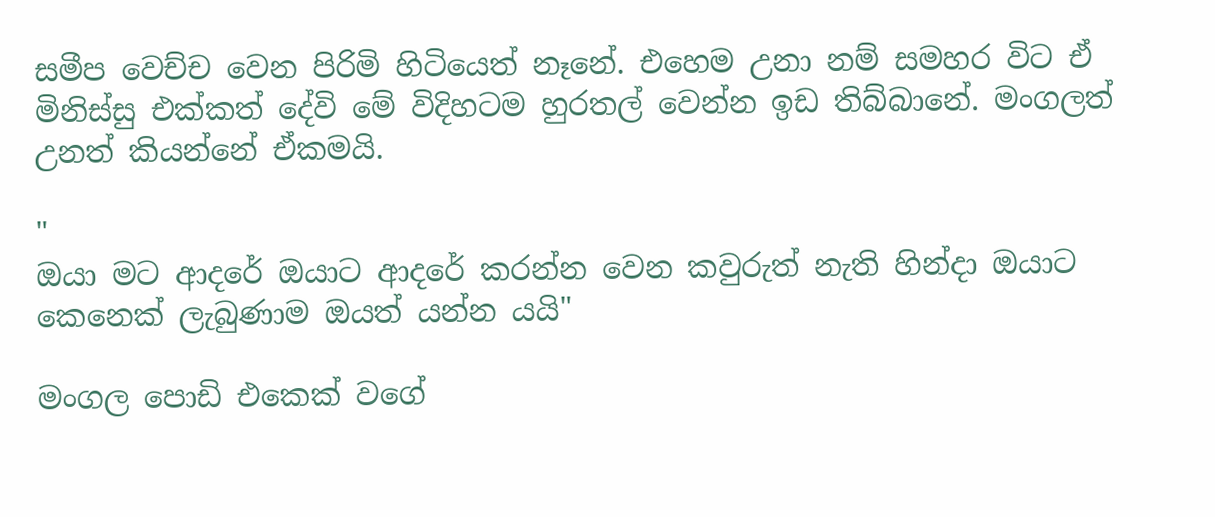සමීප වෙච්ච වෙන පිරිමි හිටියෙත් නෑනේ. එහෙම උනා නම් සමහර විට ඒ මිනිස්සු එක්කත් දේවි මේ විදිහටම හුරතල් වෙන්න ඉඩ තිබ්බානේ. මංගලත් උනත් කියන්නේ ඒකමයි.

"
ඔයා මට ආදරේ ඔයාට ආදරේ කරන්න වෙන කවුරුත් නැති හින්දා ඔයාට කෙනෙක් ලැබුණාම ඔයත් යන්න යයි"

මංගල පොඩි එකෙක් වගේ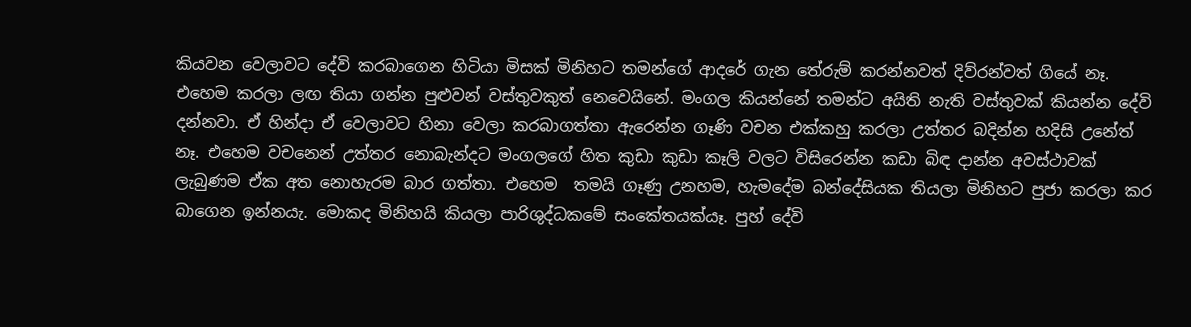කියවන වෙලාවට දේවි කරබාගෙන හිටියා මිසක් මිනිහට තමන්ගේ ආදරේ ගැන තේරුම් කරන්නවත් දිව්රන්වත් ගියේ නෑ. එහෙම කරලා ලඟ තියා ගන්න පුළුවන් වස්තුවකුත් නෙවෙයිනේ. මංගල කියන්නේ තමන්ට අයිති නැති වස්තුවක් කියන්න දේවි දන්නවා. ඒ හින්දා ඒ වෙලාවට හිනා වෙලා කරබාගත්තා ඇරෙන්න ගෑණි වචන එක්කහු කරලා උත්තර බදින්න හදිසි උනේත් නෑ. එහෙම වචනෙන් උත්තර නොබැන්දට මංගලගේ හිත කුඩා කුඩා කෑලි වලට විසිරෙන්න කඩා බිඳ දාන්න අවස්ථාවක් ලැබුණම ඒක අත නොහැරම බාර ගත්තා. එහෙම  තමයි ගෑණු උනහම, හැමදේම බන්දේසියක තියලා මිනිහට පුජා කරලා කර බාගෙන ඉන්නයැ. මොකද මිනිහයි කියලා පාරිශුද්ධකමේ සංකේතයක්යෑ. පුහ් දේවි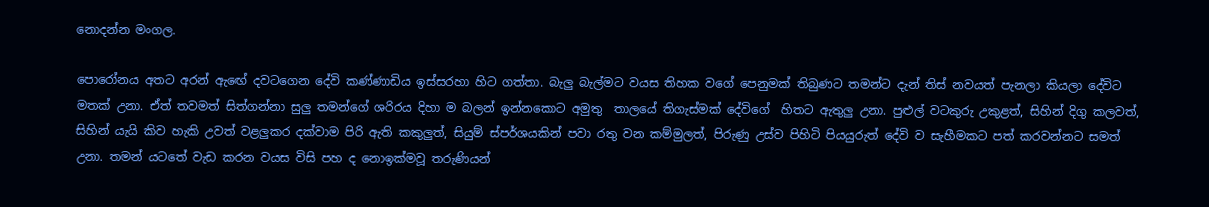නොදන්න මංගල.

පොරෝනය අතට අරන් ඇඟේ දවටගෙන දේවි කණ්ණාඩිය ඉස්සරහා හිට ගත්තා. බැලු බැල්මට වයස තිහක වගේ පෙනුමක් තිබුණට තමන්ට දැන් තිස් නවයත් පැනලා කියලා දේවිට මතක් උනා. ඒත් තවමත් සිත්ගන්නා සුලු තමන්ගේ ශරිරය දිහා ම බලන් ඉන්නකොට අමුතු  තාලයේ තිගැස්මක් දේවිගේ  හිතට ඇතුලු උනා. පුළුල් වටකුරු උකුළත්, සිහින් දිගු කලවත්, සිහින් යැයි කිව හැකි උවත් වළලුකර දක්වාම පිරි ඇති කකුලුත්, සියුම් ස්පර්ශයකින් පවා රතු වන කම්මුලත්, පිරුණු උස්ව පිහිටි පියයුරුත් දේවි ව සැහීමකට පත් කරවන්නට සමත් උනා. තමන් යටතේ වැඩ කරන වයස විසි පහ ද නොඉක්මවූ තරුණියන්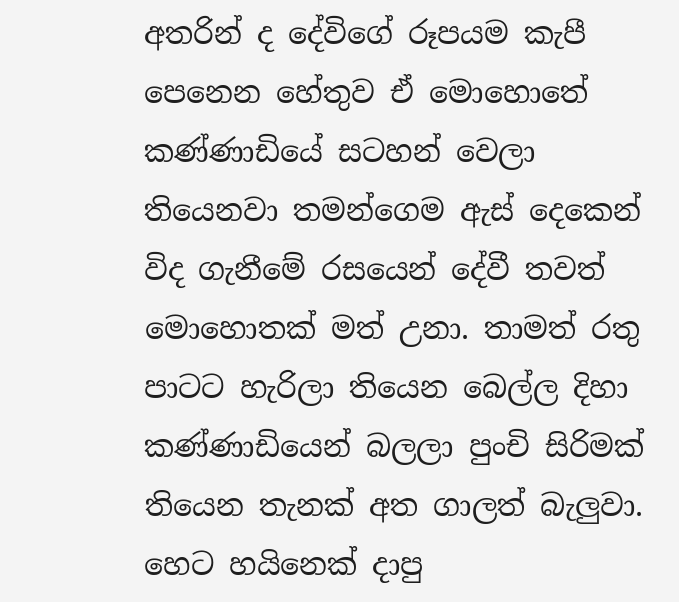අතරින් ද දේවිගේ රූපයම කැපී පෙනෙන හේතුව ඒ මොහොතේ කණ්ණාඩියේ සටහන් වෙලා තියෙනවා තමන්ගෙම ඇස් දෙකෙන් විද ගැනීමේ රසයෙන් දේවී තවත්  මොහොතක් මත් උනා. තාමත් රතු පාටට හැරිලා තියෙන බෙල්ල දිහා කණ්ණාඩියෙන් බලලා පුංචි සිරිමක් තියෙන තැනක් අත ගාලත් බැලුවා. හෙට හයිනෙක් දාපු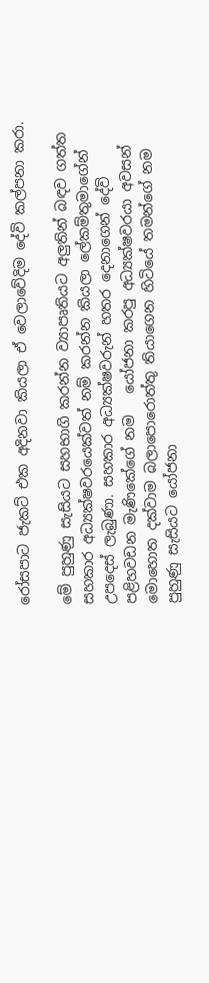රෝසපාට ජැකට් එක අදිනවා කියලා ඒ වෙලාවේදිම දේවි කල්පනා කරා.

මේ පුහුණු සැසියට සහභාගි කරන්න ව්‍යාපෘතියට අලුතින් බඳව ගත්ත සහකාර අධ්‍යක්ෂවරයෙක්වත් නම් කරන්න කියලා ලේකම්තුමාගේන් උපදෙස් ලැබුණා. සහකාර අධ්‍යක්ෂවරුන් හතර දෙනාගෙන් දේවි පළිහවඩන මැණිකේගේ නම   යෝජනා කරපු අධ්‍යක්ෂවරයා අවසන් මොහොත දක්වාම බලාපොරොත්තු තියාගෙන හිටියේ තමන්ගේ නම පුහුණු සැසියට යෝජනා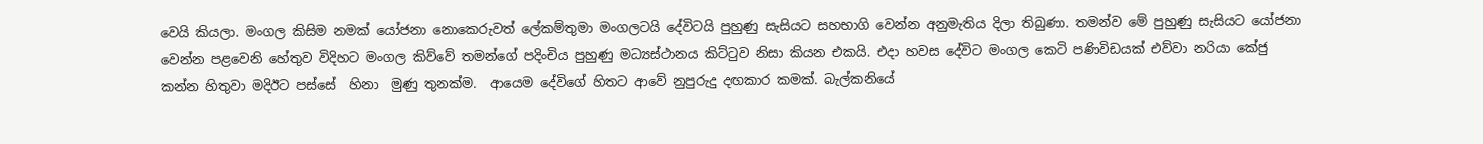වෙයි කියලා. මංගල කිසිම නමක් යෝජනා නොකෙරුවත් ලේකම්තුමා මංගලටයි දේවිටයි පුහුණු සැසියට සහභාගි වෙන්න අනුමැතිය දිලා තිබුණා. තමන්ව මේ පුහුණු සැසියට යෝජනා වෙන්න පළවෙනි හේතුව විදිහට මංගල කිව්වේ තමන්ගේ පදිංචිය පුහුණු මධ්‍යස්ථානය කිට්ටුව නිසා කියන එකයි. එදා හවස දේවිට මංගල කෙටි පණිවිඩයක් එව්වා නරියා කේජු කන්න හිතුවා මදිඊ‍ට පස්සේ  හිනා  මුණු තුනක්ම.  ආයෙම දේවිගේ හිතට ආවේ නුපුරුදු දඟකාර කමක්. බැල්කනියේ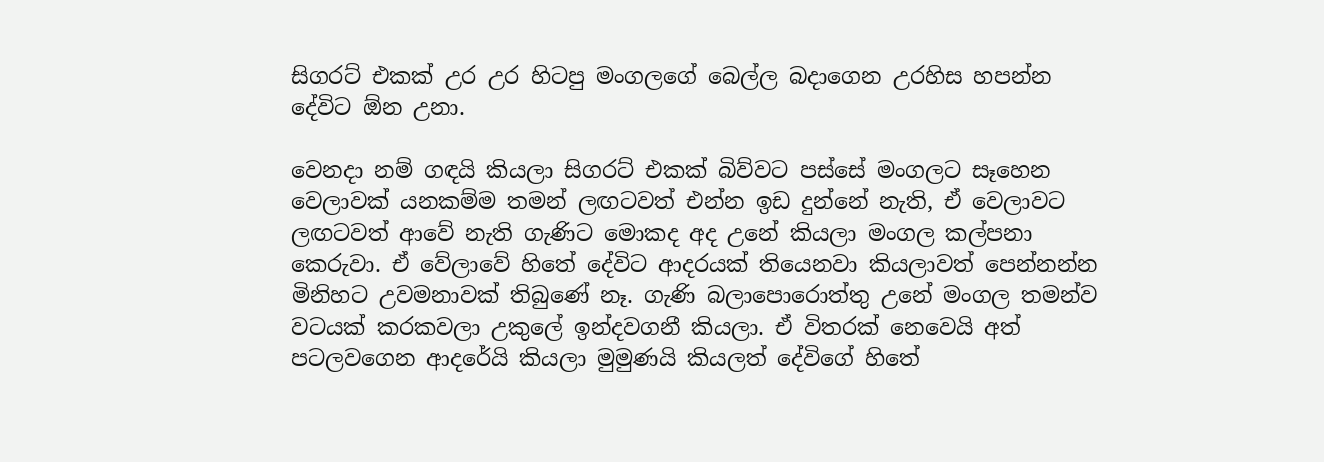සිගරට් එකක් උර උර හිටපු මංගලගේ බෙල්ල බදාගෙන උරහිස හපන්න දේවිට ඕන උනා.

වෙනදා නම් ගඳයි කියලා සිගරට් එකක් බිව්වට පස්සේ මංගලට සෑහෙන වෙලාවක් යනකම්ම තමන් ලඟටවත් එන්න ඉඩ දුන්නේ නැති, ඒ වෙලාවට ලඟටවත් ආවේ නැති ගැණිට මොකද අද උනේ කියලා මංගල කල්පනා කෙරුවා. ඒ වේලාවේ හිතේ දේවිට ආදරයක් තියෙනවා කියලාවත් පෙන්නන්න මිනිහට උවමනාවක් තිබුණේ නෑ. ගැණි බලාපොරොත්තු උනේ මංගල තමන්ව වටයක් කරකවලා උකුලේ ඉන්දවගනී කියලා. ඒ විතරක් නෙවෙයි අත් පටලවගෙන ආදරේයි කියලා මුමුණයි කියලත් දේවිගේ හිතේ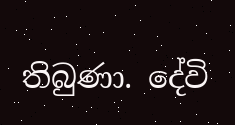තිබුණා. දේවි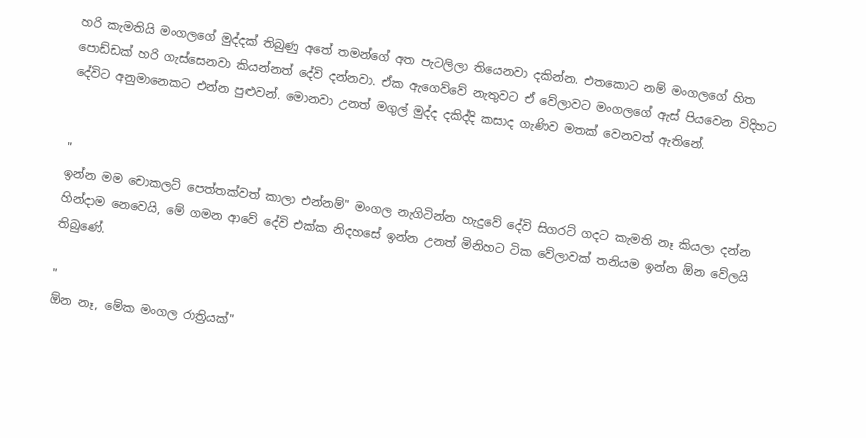හරි කැමතියි මංගලගේ මුද්දක් තිබුණු අතේ තමන්ගේ අත පැටලිලා තියෙනවා දකින්න. එතකොට නම් මංගලගේ හිත පොඩ්ඩක් හරි ගැස්සෙනවා කියන්නත් දේවි දන්නවා. ඒක ඇගෙව්වේ නැතුවට ඒ වේලාවට මංගලගේ ඇස් පියවෙන විදිහට දේවිට අනුමානෙකට එන්න පුළුවන්. මොනවා උනත් මගුල් මුද්ද දකිද්දි කසාද ගැණිව මතක් වෙනවත් ඇතිනේ.


"
ඉන්න මම චොකලට් පෙත්තක්වත් කාලා එන්නම්" මංගල නැගිටින්න හැදුවේ දේවි සිගරට් ගදට කැමති නෑ කියලා දන්න හින්දාම නෙවෙයි, මේ ගමන ආවේ දේවි එක්ක නිදහසේ ඉන්න උනත් මිනිහට ටික වේලාවක් තනියම ඉන්න ඕන වේලයි තිබුණේ.

"
ඕන නෑ, මේක මංගල රාත්‍රියක්"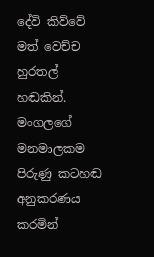දේවි කිව්වේ මත් වෙච්ච හුරතල් හඬකින්. මංගලගේ මනමාලකම පිරුණු කටහඬ අනුකරණය කරමින්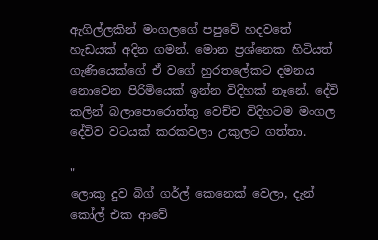ඇගිල්ලකින් මංගලගේ පපුවේ හදවතේ හැඩයක් අදින ගමන්. මොන ප්‍රශ්නෙක හිටියත් ගැණියෙක්ගේ ඒ වගේ හුරතලේකට දමනය නොවෙන පිරිමියෙක් ඉන්න විදිහක් නෑනේ. දේවි කලින් බලාපොරොත්තු වෙච්ච විදිහටම මංගල දේවිව වටයක් කරකවලා උකුලට ගත්තා.

"
ලොකු දුව බිග් ගර්ල් කෙනෙක් වෙලා, දැන් කෝල් එක ආවේ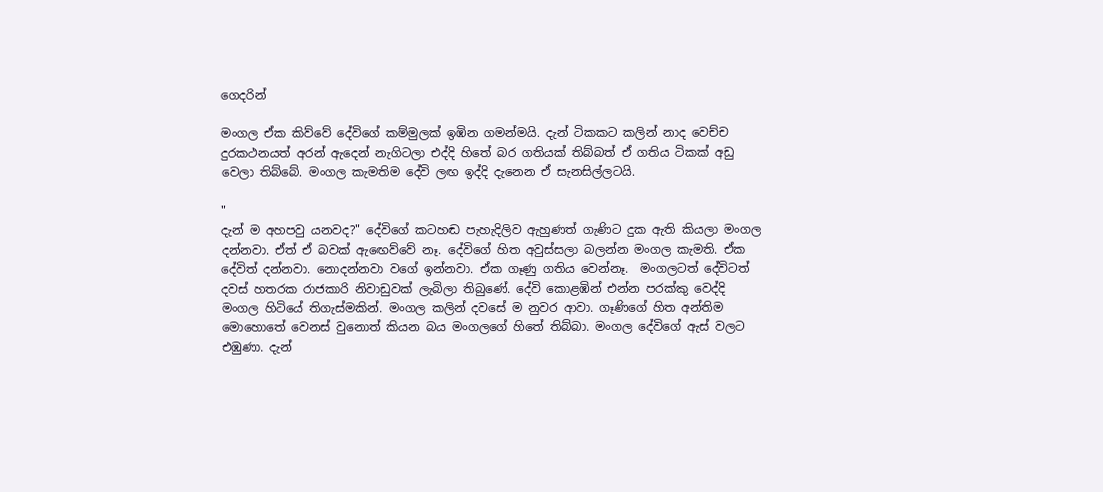ගෙදරින්

මංගල ඒක කිව්වේ දේවිගේ කම්මුලක් ඉඹින ගමන්මයි. දැන් ටිකකට කලින් නාද වෙච්ච දුරකථනයත් අරන් ඇදෙන් නැගිටලා එද්දි හිතේ බර ගතියක් තිබ්බත් ඒ ගතිය ටිකක් අඩු වෙලා තිබ්බේ. මංගල කැමතිම දේවි ලඟ ඉද්දි දැනෙන ඒ සැනසිල්ලටයි.

"
දැන් ම අහපවු යනවද?" දේවිගේ කටහඬ පැහැදිලිව ඇහුණත් ගැණිට දුක ඇති කියලා මංගල දන්නවා. ඒත් ඒ බවක් ඇඟෙව්වේ නෑ. දේවිගේ හිත අවුස්සලා බලන්න මංගල කැමති. ඒක දේවිත් දන්නවා. නොදන්නවා වගේ ඉන්නවා. ඒක ගෑණු ගතිය වෙන්නෑ.  මංගලටත් දේවිටත් දවස් හතරක රාජකාරි නිවාඩුවක් ලැබිලා තිබුණේ. දේවි කොළඹින් එන්න පරක්කු වෙද්දි මංගල හිටියේ තිගැස්මකින්. මංගල කලින් දවසේ ම නුවර ආවා. ගෑණිගේ හිත අන්තිම  මොහොතේ වෙනස් වුනොත් කියන බය මංගලගේ හිතේ තිබ්බා. මංගල දේවිගේ ඇස් වලට එඹුණා. දැන්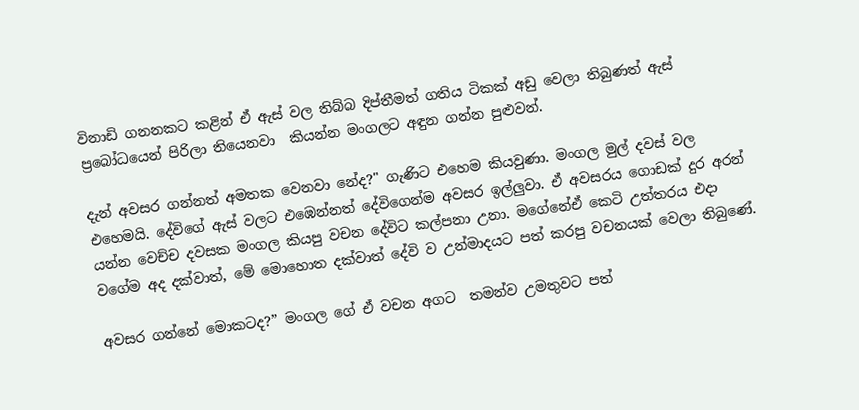විනාඩි ගනනකට කළින් ඒ ඇස් වල තිබ්බ දිප්තීමත් ගතිය ටිකක් අඩු වෙලා තිබුණත් ඇස් ප්‍රබෝධයෙන් පිරිලා තියෙනවා  කියන්න මංගලට අඳුන ගන්න පුළුවන්.

දැන් අවසර ගන්නත් අමතක වෙනවා නේද?" ගැණිට එහෙම කියවුණා. මංගල මුල් දවස් වල එහෙමයි. දේවිගේ ඇස් වලට එඹෙන්නත් දේවිගෙන්ම අවසර ඉල්ලුවා. ඒ අවසරය ගොඩක් දුර අරන් යන්න වෙච්ච දවසක මංගල කියපු වචන දේවිට කල්පනා උනා. මගේනේඒ කෙටි උත්තරය එදා වගේම අද දක්වාත්, මේ මොහොත දක්වාත් දේවි ව උන්මාදයට පත් කරපු වචනයක් වෙලා තිබුණේ.

අවසර ගන්නේ මොකටද?” මංගල ගේ ඒ වචන අගට  තමන්ව උමතුවට පත්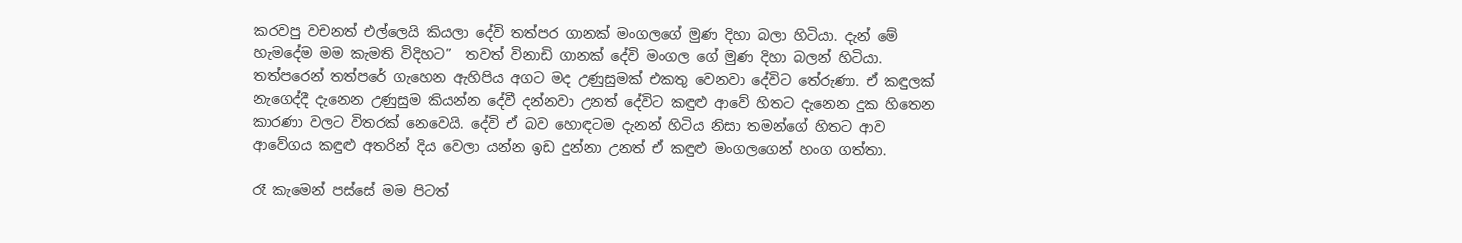කරවපු වචනත් එල්ලෙයි කියලා දේවි තත්පර ගානක් මංගලගේ මුණ දිහා බලා හිටියා. දැන් මේ හැමදේම මම කැමති විදිහට”  තවත් විනාඩි ගානක් දේවි මංගල ගේ මුණ දිහා බලන් හිටියා. තත්පරෙන් තත්පරේ ගැහෙන ඇහිපිය අගට මද උණුසුමක් එකතු වෙනවා දේවිට තේරුණා. ඒ කඳුලක් නැගෙද්දී දැනෙන උණුසුම කියන්න දේවී දන්නවා උනත් දේවිට කඳුළු ආවේ හිතට දැනෙන දුක හිතෙන කාරණා වලට විතරක් නෙවෙයි. දේවි ඒ බව හොඳටම දැනන් හිටිය නිසා තමන්ගේ හිතට ආව ආවේගය කඳුළු අතරින් දිය වෙලා යන්න ඉඩ දුන්නා උනත් ඒ කඳුළු මංගල‍ගෙන් හංග ගත්තා.

රෑ කැමෙන් පස්සේ මම පිටත්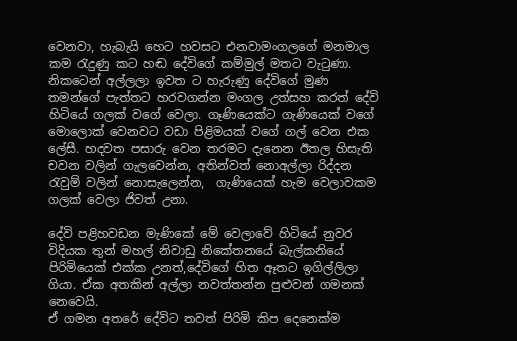වෙනවා, හැබැයි හෙට හවසට එනවාමංගලගේ මනමාල කම රැදුණු කට හඬ දේවිගේ කම්මුල් මතට වැටුණා. නිකටෙන් අල්ලලා ඉවත ට හැරුණු දේවිගේ මුණ තමන්ගේ පැත්තට හරවගන්න මංගල උත්සහ කරත් දේවි හිටියේ ගලක් වගේ වෙලා. ගෑණියෙක්ට ගැණියෙක් වගේ මොලොක් වෙනවට වඩා පිළිමයක් වගේ ගල් වෙන එක ලේසී. හදවත පසාරු වෙන තරමට දැනෙන ඊතල හිසැති චවන වලින් ගැලවෙන්න, අතින්වත් නොඅල්ලා රිද්දන රැවුම් වලින් නොසැලෙන්න,  ගැණියෙක් හැම වෙලාවකම ගලක් වෙලා ජිවත් උනා.

දේවි පළිහවඩන මැණිකේ මේ වෙලාවේ හිටියේ නුවර විදියක තුන් මහල් නිවාඩු නිකේතනයේ බැල්කනියේ පිරිමියෙක් එක්ක උනත්,දේවිගේ හිත ඈතට ඉගිල්ලිලා ගියා. ඒක අතකින් අල්ලා නවත්තන්න පුළුවන් ගමනක් නෙවෙයි.
ඒ ගමන අතරේ දේවිට තවත් පිරිමි කිප දෙනෙක්ම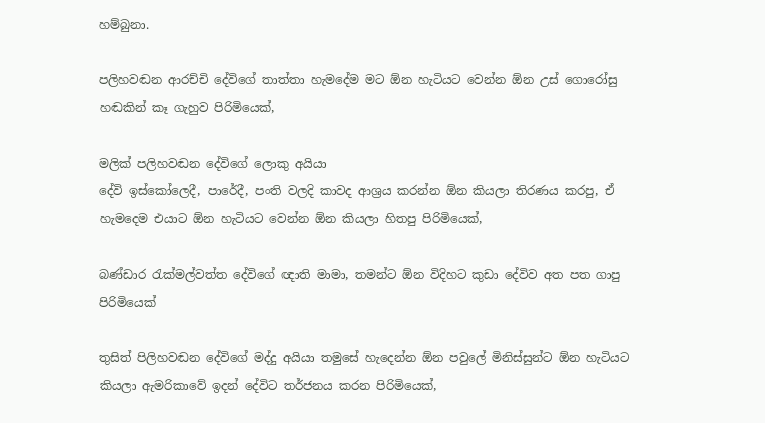හම්බුනා.

පලිහවඬන ආරච්චි දේවිගේ තාත්තා හැමදේම මට ඕන හැටියට වෙන්න ඕන උස් ගොරෝසු හඬකින් කෑ ගැහුව පිරිමියෙක්,

මලික් පලිහවඬන දේවිගේ ලොකු අයියා
දේවි ඉස්කෝලෙදී, පාරේදී, පංති වලදි කාවද ආශ්‍රය කරන්න ඕන කියලා තිරණය කරපු, ඒ හැමදෙම එයාට ඕන හැටියට වෙන්න ඕන කියලා හිතපු පිරිමියෙක්,

බණ්ඩාර රැක්මල්වත්ත දේවිගේ ඥාති මාමා, තමන්ට ඕන විදිහට කුඩා දේවිව අත පත ගාපු පිරිමියෙක්

තුසිත් පිලිහවඬන දේවිගේ මද්දු අයියා තමුසේ හැදෙන්න ඕන පවුලේ මිනිස්සුන්ට ඕන හැටියට කියලා ඇමරිකාවේ ඉදන් දේවිට තර්ජනය කරන පිරිමියෙක්,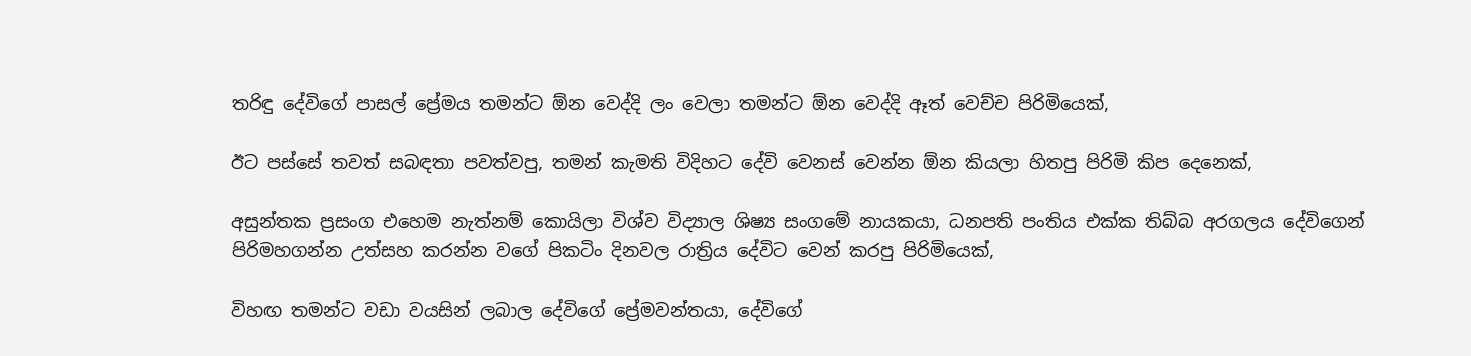තරිඳු දේවිගේ පාසල් ප්‍රේමය තමන්ට ඕන වෙද්දි ලං වෙලා තමන්ට ඕන වෙද්දි ඈත් වෙච්ච පිරිමියෙක්,

ඊට පස්සේ තවත් සබඳතා පවත්වපු, තමන් කැමති විදිහට දේවි වෙනස් වෙන්න ඕන කියලා හිතපු පිරිමි කිප දෙනෙක්,

අසුන්තක ප්‍රසංග එහෙම නැත්නම් කොයිලා විශ්ව විද්‍යාල ශිෂ්‍ය සංගමේ නායකයා, ධනපති පංතිය එක්ක තිබ්බ අරගලය දේවිගෙන් පිරිමහගන්න උත්සහ කරන්න වගේ පිකටිං දිනවල රාත්‍රිය දේවිට වෙන් කරපු පිරිමියෙක්,

විහඟ තමන්ට වඩා වයසින් ලබාල දේවිගේ ප්‍රේමවන්තයා, දේවිගේ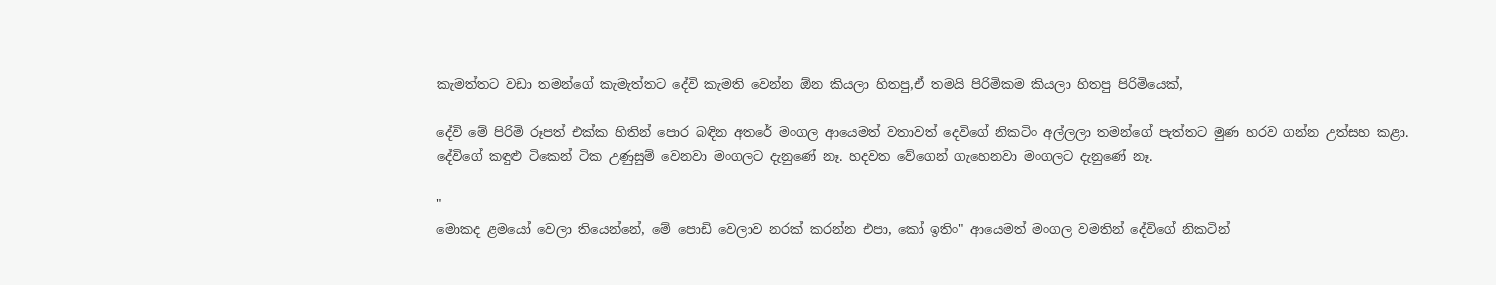කැමත්තට වඩා තමන්ගේ කැමැත්තට දේවි කැමති වෙන්න ඕන කියලා හිතපු,ඒ තමයි පිරිමිකම කියලා හිතපු පිරිමියෙක්,

දේවි මේ පිරිමි රූපත් එක්ක හිතින් පොර බඳින අතරේ මංගල ආයෙමත් වතාවත් දෙවිගේ නිකටිං අල්ලලා තමන්ගේ පැත්තට මුණ හරව ගන්න උත්සහ කළා. දේවිගේ කඳුළු ටිකෙන් ටික උණුසුම් වෙනවා මංගලට දැනුණේ නෑ. හදවත වේගෙන් ගැහෙනවා මංගලට දැනුණේ නෑ.

"
මොකද ළමයෝ වෙලා තියෙන්නේ, මේ පොඩි වෙලාව නරක් කරන්න එපා, කෝ ඉතිං" ආයෙමත් මංගල වමතින් දේවිගේ නිකටින්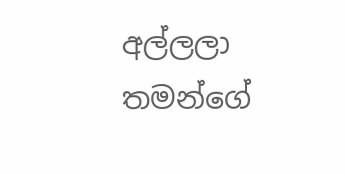අල්ලලා තමන්ගේ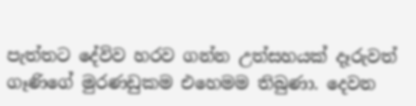පැත්තට දේවිව හරව ගන්න උත්සහයක් දෑරුවත් ගෑණිගේ මුරණඩුකම එහෙමම තිබුණා. දෙවන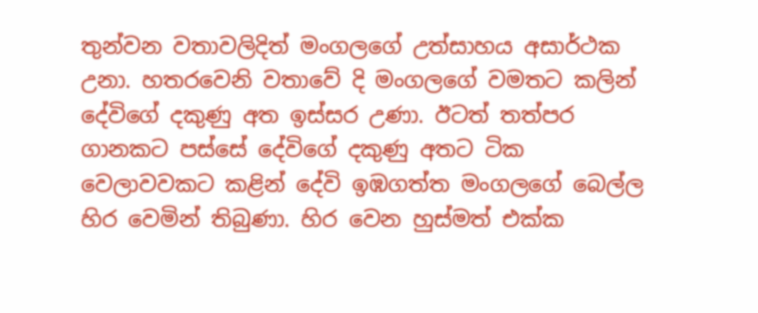තුන්වන වතාවලිදිත් මංගලගේ උත්සාහය අසාර්ථක උනා. හතරවෙනි වතාවේ දි මංගලගේ වමතට කලින් දේවිගේ දකුණු අත ඉස්සර උණා. ඊටත් තත්පර ගානකට පස්සේ දේවිගේ දකුණු අතට ටික වෙලාවවකට කළින් දේවි ඉඹගත්ත මංගලගේ බෙල්ල හිර වෙමින් තිබුණා. හිර වෙන හුස්මත් එක්ක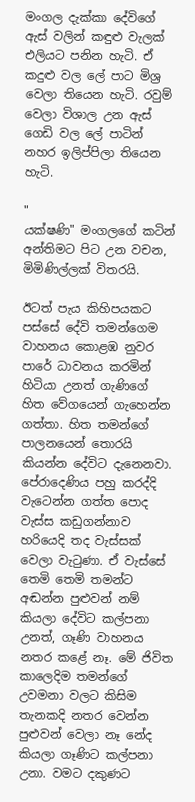මංගල දැක්කා දේවිගේ ඇස් වලින් කඳුළු වැලක් එලියට පනින හැටි. ඒ කදුළු වල ලේ පාට මිශ්‍ර වෙලා තියෙන හැටි. රවුම් වෙලා විශාල උන ඇස් ගෙඩි වල ලේ පාටින් නහර ඉලිප්පිලා තියෙන හැටි.

"
යක්ෂණි" මංගලගේ කටින් අන්තිමට පිට උන වචන, මිමිණිල්ලක් විතරයි.

ඊටත් පැය කිහිපයකට පස්සේ දේවි තමන්ගෙම වාහනය කොළඹ නුවර පාරේ ධාවනය කරමින් හිටියා උනත් ගැණිගේ හිත වේගයෙන් ගැහෙන්න ගත්තා. හිත තමන්ගේ පාලනයෙන් තොරයි කියන්න දේවිට දැනෙනවා. පේරාදෙණිය පහු කරද්දි වැටෙන්න ගත්ත පොද වැස්ස කඩුගන්නාව හරියෙදි තද වැස්සක් වෙලා වැටුණා. ඒ වැස්සේ තෙමි තෙමි තමන්ට අඬන්න පුළුවන් නම් කියලා දේවිට කල්පනා උනත්, ගෑණි වාහනය නතර කළේ නෑ. මේ ජිවිත කාලෙදිම තමන්ගේ උවමනා වලට කිසිම තැනකදි නතර වෙන්න පුළුවන් වෙලා නෑ නේද කියලා ගෑණිට කල්පනා උනා. වමට දකුණට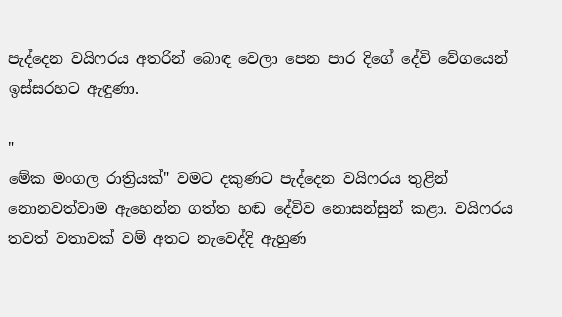පැද්දෙන වයිෆරය අතරින් බොඳ වෙලා පෙන පාර දිගේ දේවි වේගයෙන් ඉස්සරහට ඇඳුණා.

"
මේක මංගල රාත්‍රියක්" වමට දකුණට පැද්දෙන වයිෆරය තුළින් නොනවත්වාම ඇහෙන්න ගත්ත හඬ දේවිව නොසන්සුන් කළා. වයිෆරය තවත් වතාවක් වම් අතට නැවෙද්දි ඇහුණ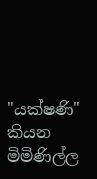"යක්ෂණි" කියන මිමිණිල්ල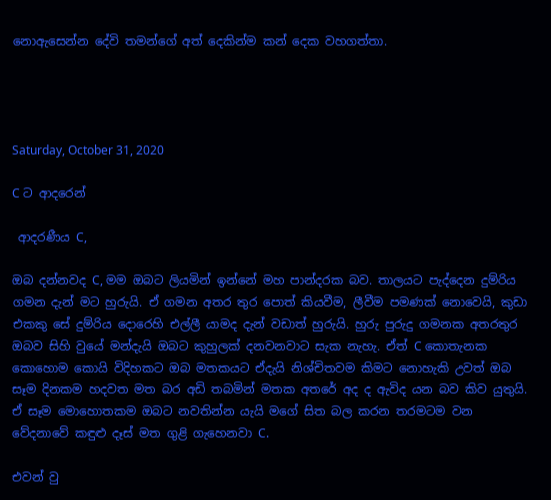නොඇසෙන්න දේවි තමන්ගේ අත් දෙකින්ම කන් දෙක වහගත්තා.




Saturday, October 31, 2020

C ට ආදරෙන්

 ආදරණීය C,

ඔබ දන්නවද C, මම ඔබට ලියමින් ඉන්නේ මහ පාන්දරක බව. තාලයට පැද්දෙන දුම්රිය ගමන දැන් මට හුරුයි. ඒ ගමන අතර තුර පොත් කියවීම, ලීවීම පමණක් නොවෙයි, කුඩා එකකු සේ දුම්රිය දොරෙහි එල්ලී යාමද දැන් වඩාත් හුරුයි. හුරු පුරුදු ගමනක අතරතුර ඔබව සිහි වුයේ මන්දැයි ඔබට කුහුලක් දනවනවාට සැක නැහැ. ඒත් C කොතැනක කොහොම කොයි විදිහකට ඔබ මතකයට ඒදැයි නිශ්චිතවම කිමට නොහැකි උවත් ඔබ සෑම දිනකම හදවත මත බර අඩි තබමින් මතක අතරේ අද ද ඇවිද යන බව කිව යුතුයි. ඒ සෑම මොහොතකම ඔබට නවතින්න යැයි මගේ සිත බල කරන තරමටම වන වේදනාවේ කඳුළු දෑස් මත ගුළි ගැහෙනවා C.

එවන් වු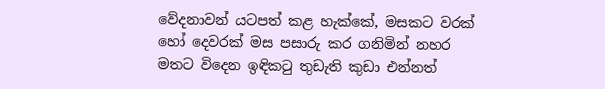වේදනාවන් යටපත් කළ හැක්කේ, මසකට වරක් හෝ දෙවරක් මස පසාරු කර ගනිමින් නහර මතට විදෙන ඉඳිකටු තුඩැති කුඩා එන්නත්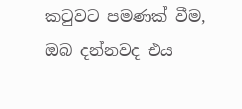කටුවට පමණක් වීම, ඔබ දන්නවද එය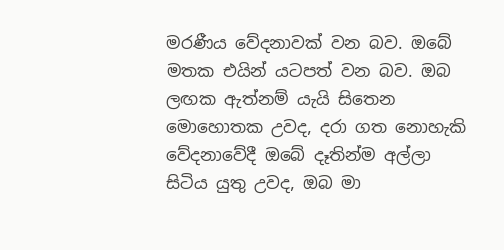මරණීය වේදනාවක් වන බව. ඔබේ මතක එයින් යටපත් වන බව. ඔබ ලඟක ඇත්නම් යැයි සිතෙන මොහොතක උවද, දරා ගත නොහැකි වේදනාවේදී ඔබේ දෑතින්ම අල්ලා සිටිය යුතු උවද, ඔබ මා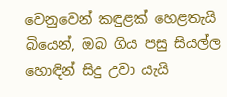වෙනුවෙන් කඳුළක් හෙළතැයි බියෙන්, ඔබ ගිය පසු සියල්ල හොඳින් සිදු උවා යැයි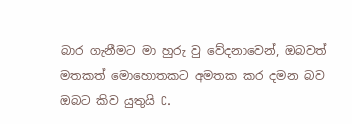බාර ගැනීමට මා හුරු වු වේදනාවෙන්, ඔබවත් මතකත් මොහොතකට අමතක කර දමන බව ඔබට කිව යුතුයි C.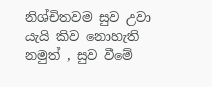නිශ්චිතවම සුව උවා යැයි කිව නොහැති නමුත් , සුව වීමේ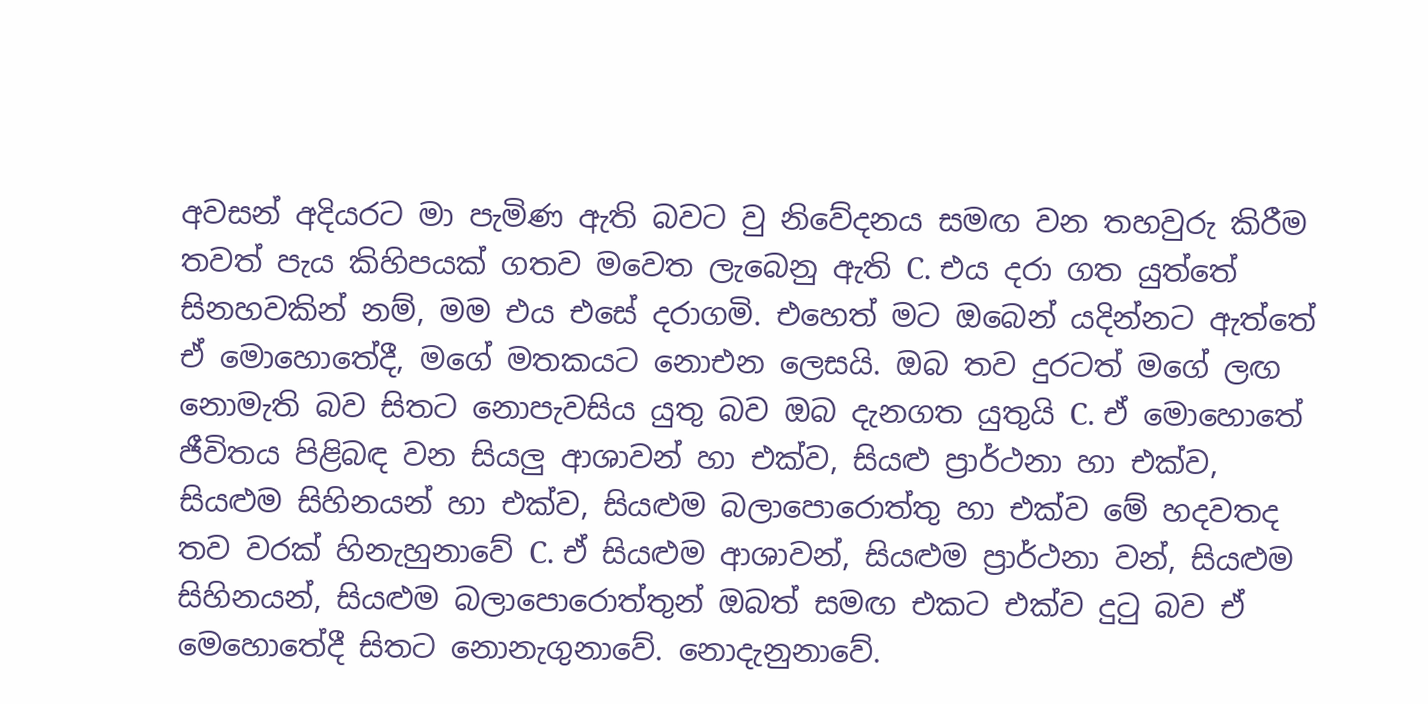අවසන් අදියරට මා පැමිණ ඇති බවට වු නිවේදනය සමඟ වන තහවුරු කිරීම තවත් පැය කිහිපයක් ගතව මවෙත ලැබෙනු ඇති C. එය දරා ගත යුත්තේ සිනහවකින් නම්, මම එය එසේ දරාගමි. එහෙත් මට ඔබෙන් යදින්නට ඇත්තේ ඒ මොහොතේදී, මගේ මතකයට නොඑන ලෙසයි. ඔබ තව දුරටත් මගේ ලඟ නොමැති බව සිතට නොපැවසිය යුතු බව ඔබ දැනගත යුතුයි C. ඒ මොහොතේ ජීවිතය පිළිබඳ වන සියලු ආශාවන් හා එක්ව, සියළු ප්‍රාර්ථනා හා එක්ව, සියළුම සිහිනයන් හා එක්ව, සියළුම බලාපොරොත්තු හා එක්ව මේ හදවතද තව වරක් හිනැහුනාවේ C. ඒ සියළුම ආශාවන්, සියළුම ප්‍රාර්ථනා වන්, සියළුම සිහිනයන්, සියළුම බලාපොරොත්තුන් ඔබත් සමඟ එකට එක්ව දුටු බව ඒ මෙහොතේදී සිතට නොනැගුනාවේ. නොදැනුනාවේ.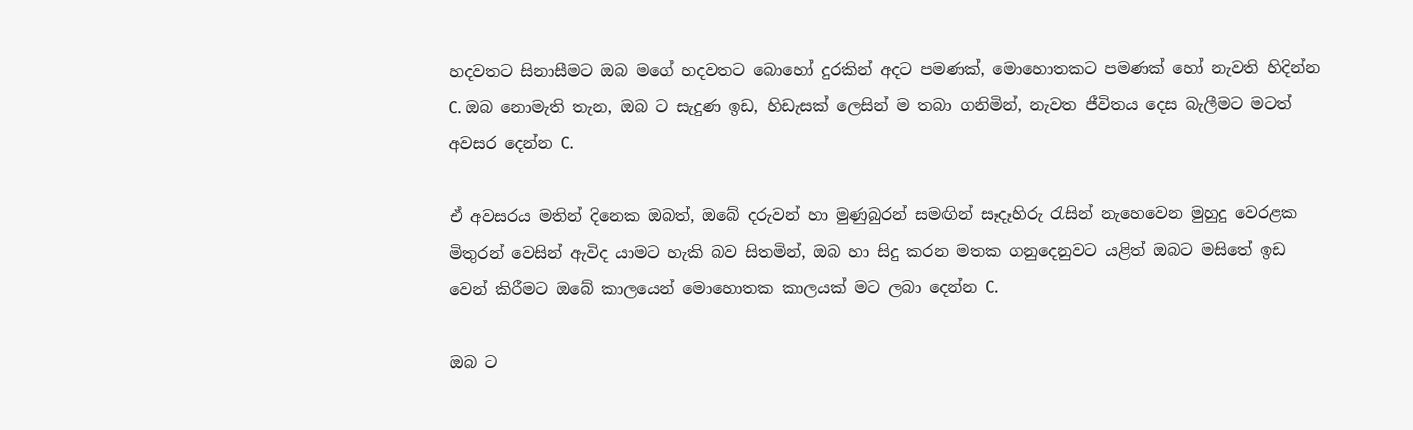හදවතට සිනාසීමට ඔබ මගේ හදවතට බොහෝ දුරකින් අදට පමණක්, මොහොතකට පමණක් හෝ නැවති හිදින්න C. ඔබ නොමැති තැන, ඔබ ට සැදුණ ඉඩ, හිඩැසක් ලෙසින් ම තබා ගනිමින්, නැවත ජීවිතය දෙස බැලීමට මටත් අවසර දෙන්න C.

ඒ අවසරය මතින් දිනෙක ඔබත්, ඔබේ දරුවන් හා මුණුබුරන් සමඟින් සෑදෑහිරු රැසින් නැහෙවෙන මුහුදු වෙරළක මිතුරන් වෙසින් ඇවිද යාමට හැකි බව සිතමින්, ඔබ හා සිදු කරන මතක ගනුදෙනුවට යළිත් ඔබට මසිතේ ඉඩ වෙන් කිරීමට ඔබේ කාලයෙන් මොහොතක කාලයක් මට ලබා දෙන්න C.

ඔබ ට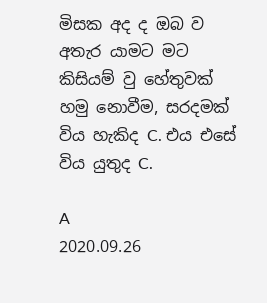මිසක අද ද ඔබ ව අතැර යාමට මට කිසියම් වු හේතුවක් හමු නොවීම, සරදමක් විය හැකිද C. එය එසේ විය යුතුද C.

A
2020.09.26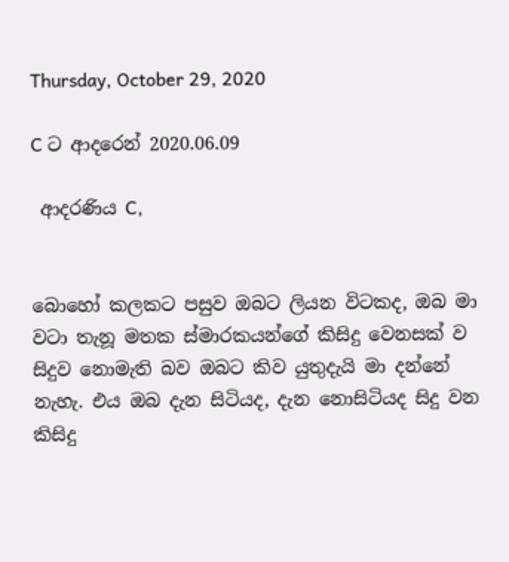Thursday, October 29, 2020

C ට ආදරෙන් 2020.06.09

 ආදරණිය C,


බොහෝ කලකට පසුව ඔබට ලියන විටකද, ඔබ මා වටා තැනූ මතක ස්මාරකයන්ගේ කිසිදු වෙනසක් ව සිදුව නොමැති බව ඔබට කිව යුතුදැයි මා දන්නේ නැහැ. එය ඔබ දැන සිටියද, දැන නොසිටියද සිදු වන කිසිදු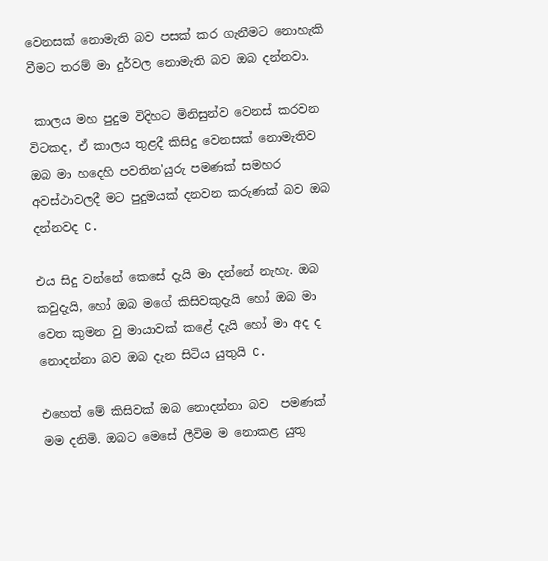වෙනසක් නොමැති බව පසක් කර ගැනීමට නොහැකි වීමට තරම් මා දුර්වල නොමැති බව ඔබ දන්නවා.

 කාලය මහ පුදුම විදිහට මිනිසුන්ව වෙනස් කරවන විටකද, ඒ කාලය තුළදී කිසිදු වෙනසක් නොමැතිව ඔබ මා හදෙහි පවතින'යුරු පමණක් සමහර අවස්ථාවලදී මට පුදුමයක් දනවන කරුණක් බව ඔබ දන්නවද C.

එය සිදු වන්නේ කෙසේ දැයි මා දන්නේ නැහැ. ඔබ කවුදැයි, හෝ ඔබ මගේ කිසිවකුදැයි හෝ ඔබ මා වෙත කුමන වු මායාවක් කළේ දැයි හෝ මා අද ද නොදන්නා බව ඔබ දැන සිටිය යුතුයි C.

එහෙත් මේ කිසිවක් ඔබ නොදන්නා බව  පමණක් මම දනිමි. ඔබට මෙසේ ලීවිම ම නොකළ යුතු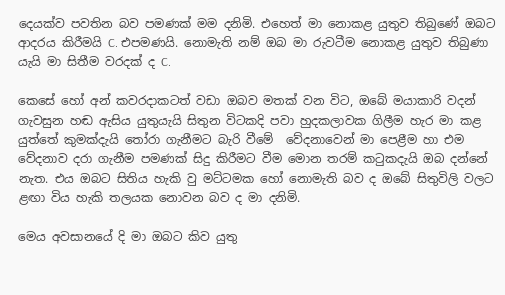දෙයක්ව පවතින බව පමණක් මම දනිමි. එහෙත් මා නොකළ යුතුව තිබුණේ ඔබට ආදරය කිරීමයි C. එපමණයි. නොමැති නම් ඔබ මා රුවටීම නොකළ යුතුව තිබුණා යැයි මා සිතීම වරදක් ද C.

කෙසේ හෝ අන් කවරදාකටත් වඩා ඔබව මතක් වන විට, ඔබේ මයාකාරි වදන් ගැවසුන හඬ ඇසිය යුතුයැයි සිතුන විටකදි පවා හුදකලාවක ගිලීම හැර මා කළ යුත්තේ කුමක්දැයි තෝරා ගැනීමට බැරි වීමේ  වේදනාවෙන් මා පෙළීම හා එම වේදනාව දරා ගැනීම පමණක් සිදු කිරීමට වීම මොන තරම් කටුකදැයි ඔබ දන්නේ නැත. එය ඔබට සිතිය හැකි වු මට්ටමක හෝ නොමැති බව ද ඔබේ සිතුවිලි වලට ළඟා විය හැකි තලයක නොවන බව ද මා දනිමි.

මෙය අවසානයේ දි මා ඔබට කිව යුතු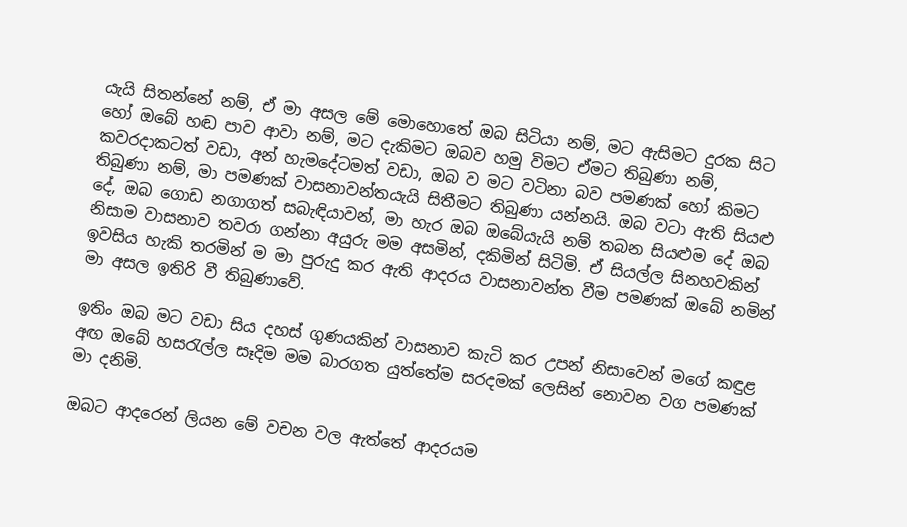යැයි සිතන්නේ නම්, ඒ මා අසල මේ මොහොතේ ඔබ සිටියා නම්, මට ඇසිමට දුරක සිට හෝ ඔබේ හඬ පාව ආවා නම්, මට දැකිමට ඔබව හමු විමට ඒමට තිබුණා නම්, කවරදාකටත් වඩා, අන් හැමදේටමත් වඩා, ඔබ ව මට වටිනා බව පමණක් හෝ කිමට තිබුණා නම්, මා පමණක් වාසනාවන්තයැයි සිතීමට තිබුණා යන්නයි. ඔබ වටා ඇති සියළු දේ, ඔබ ගොඩ නගාගත් සබැඳියාවන්, මා හැර ඔබ ඔබේයැයි නම් තබන සියළුම දේ ඔබ නිසාම වාසනාව තවරා ගන්නා අයුරු මම අසමින්, දකිමින් සිටිමි. ඒ සියල්ල සිනහවකින් ඉවසිය හැකි තරමින් ම මා පුරුදු කර ඇති ආදරය වාසනාවන්ත වීම පමණක් ඔබේ නමින් මා අසල ඉතිරි වී තිබුණාවේ.

ඉතිං ඔබ මට වඩා සිය දහස් ගුණයකින් වාසනාව කැටි කර උපන් නිසාවෙන් මගේ කඳුළ අඟ ඔබේ හසරැල්ල සෑදිම මම බාරගත යුත්තේම සරදමක් ලෙසින් නොවන වග පමණක් මා දනිමි.

ඔබට ආදරෙන් ලියන මේ වචන වල ඇත්තේ ආදරයම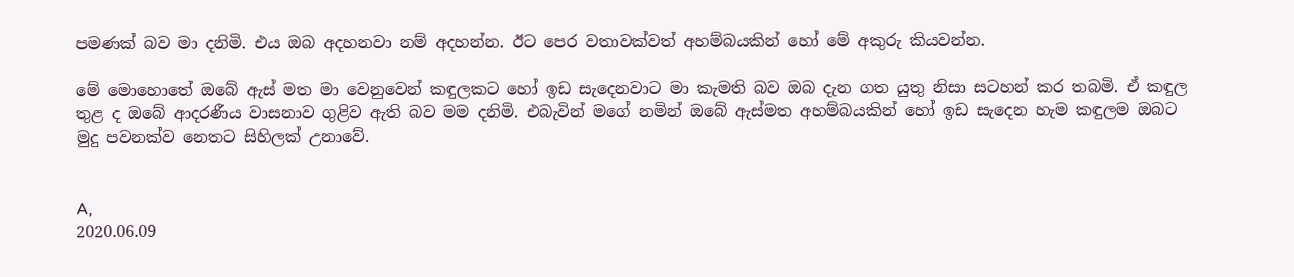පමණක් බව මා දනිමි. එය ඔබ අදහනවා නම් අදහන්න. ඊට පෙර වතාවක්වත් අහම්බයකින් හෝ මේ අකුරු කියවන්න.

මේ මොහොතේ ඔබේ ඇස් මත මා වෙනුවෙන් කඳුලකට හෝ ඉඩ සැදෙනවාට මා කැමති බව ඔබ දැන ගත යුතු නිසා සටහන් කර තබමි. ඒ කඳුල තුළ ද ඔබේ ආදරණීය වාසනාව ගුළිව ඇති බව මම දනිමි. එබැවින් මගේ නමින් ඔබේ ඇස්මත අහම්බයකින් හෝ ඉඩ සැදෙන හැම කඳුලම ඔබට මුදු පවනක්ව නෙතට සිහිලක් උනාවේ.


A,
2020.06.09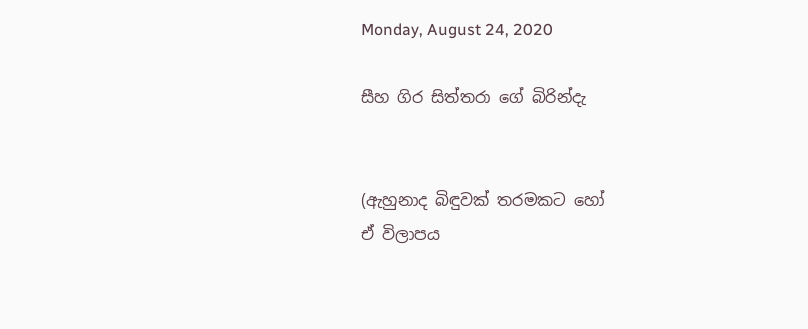Monday, August 24, 2020

සීහ ගිර සිත්තරා ගේ බිරින්දැ


(ඇහුනාද බිඳුවක් තරමකට හෝ
ඒ විලාපය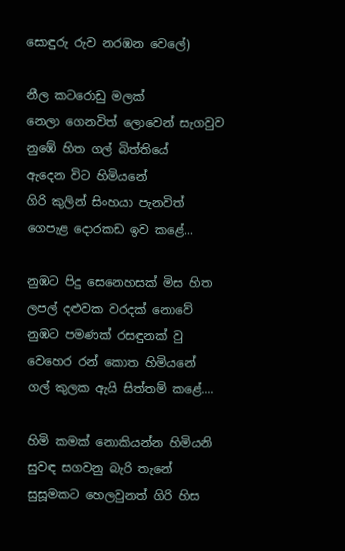සොඳුරු රුව නරඹන වෙලේ)

නීල කටරොඩු මලක්
නෙලා ගෙනවිත් ලොවෙන් සැගවුව
නුඹේ හිත ගල් බිත්තියේ
ඇදෙන විට හිමියනේ
ගිරි කුලින් සිංහයා පැනවිත්
ගෙපැළ දොරකඩ ඉව කළේ...

නුඹට පිදු සෙනෙහසක් මිස හිත
ලපල් දළුවක වරදක් නොවේ
නුඹට පමණක් රසඳුනක් වු
වෙහෙර රන් කොත හිමියනේ
ගල් කුලක ඇයි සිත්තම් කළේ....

හිමි කමක් නොකියන්න හිමියනි
සුවඳ සගවනු බැරි තැනේ
සුසූමකට හෙලවුනත් ගිරි හිස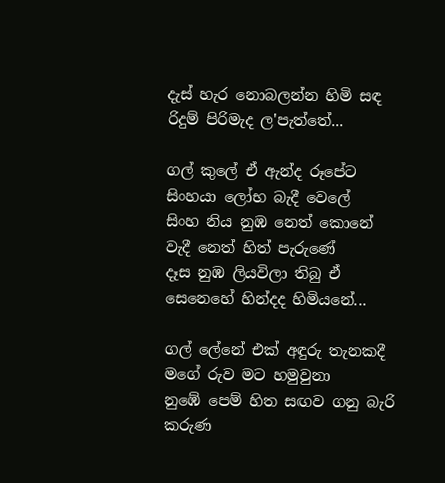දැස් හැර නොබලන්න හිමි සඳ
රිදුම් පිරිමැද ල'පැත්තේ...

ගල් කුලේ ඒ ඇන්ද රූපේට
සිංහයා ලෝභ බැදී වෙලේ
සිංහ නිය නුඹ නෙත් කොනේ
වැදී නෙත් හිත් පැරුණේ
දෑස නුඹ ලියවිලා තිබු ඒ
සෙනෙහේ හින්දද හිමියනේ...

ගල් ලේනේ එක් අඳුරු තැනකදී
මගේ රුව මට හමුවුනා
නුඹේ පෙම් හිත සඟව ගනු බැරි
කරුණ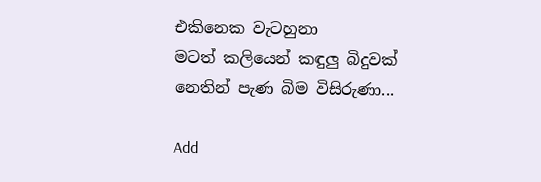එකිනෙක වැටහුනා
මටත් කලියෙන් කඳුලු බිදුවක්
නෙතින් පැණ බිම විසිරුණා...

Add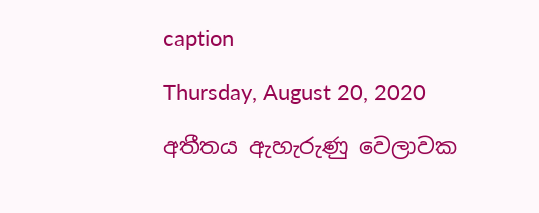caption

Thursday, August 20, 2020

අතීතය ඇහැරුණු වෙලාවක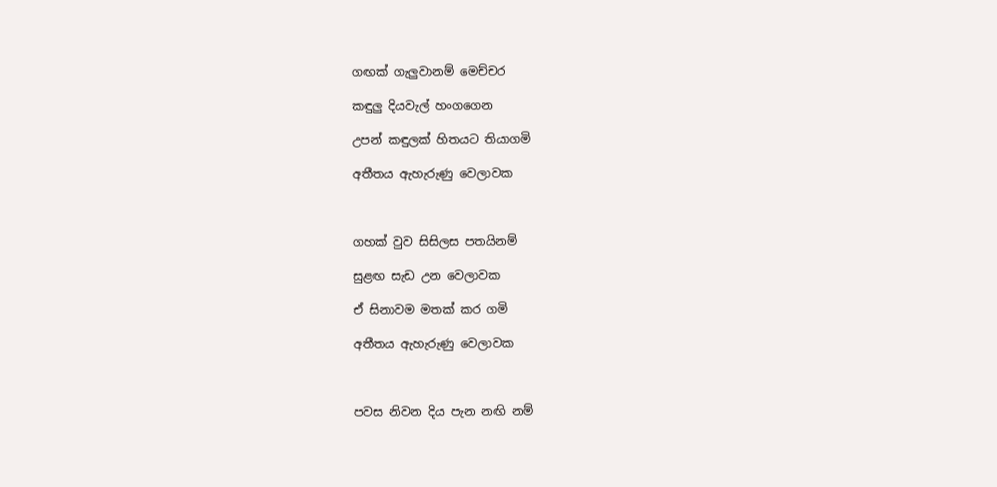ගඟක් ගැලුවානම් මෙච්චර

කඳුලු දියවැල් හංගගෙන

උපන් කඳුලක් හිතයට තියාගමි

අතීතය ඇහැරුණු වෙලාවක



ගහක් වුව සිසිලස පතයිනම්

සුළඟ සැඩ උන වෙලාවක

ඒ සිනාවම මතක් කර ගමි

අතීතය ඇහැරුණු වෙලාවක



පවස නිවන දිය පැන නඟි නම්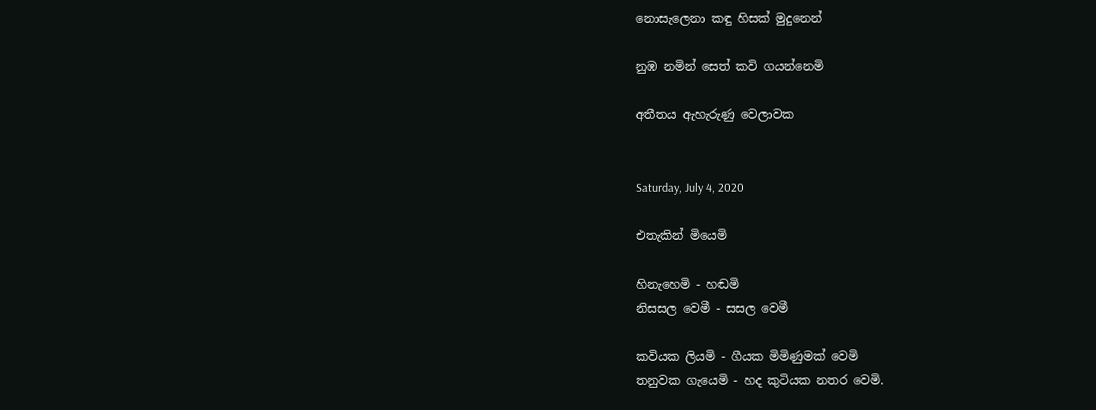නොසැලෙනා කඳු හිසක් මුදුනෙන්

නුඹ නමින් සෙත් කවි ගයන්නෙමි

අතීතය ඇහැරුණු වෙලාවක


Saturday, July 4, 2020

එතැකින් මියෙමි

හිනැහෙමි - හඬමි
නිසසල වෙමී - සසල වෙමී

කවියක ලියමි - ගීයක මිමිණුමක් වෙමි
තනුවක ගැයෙමි - හද කුටියක නතර වෙමි.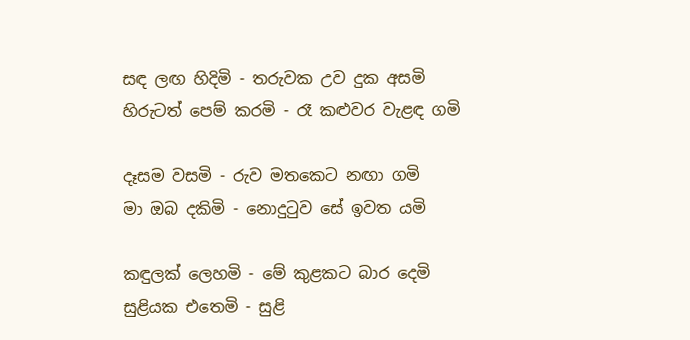සඳ ලඟ හිදිමි - තරුවක උව දුක අසමි
හිරුටත් පෙම් කරමි - රෑ කළුවර වැළඳ ගමි

දෑසම වසමි - රුව මතකෙට නඟා ගමි
මා ඔබ දකිමි - නොදුටුව සේ ඉවත යමි

කඳුලක් ලෙහමි - මේ කුළකට බාර දෙමි
සුළියක එතෙමි - සුළි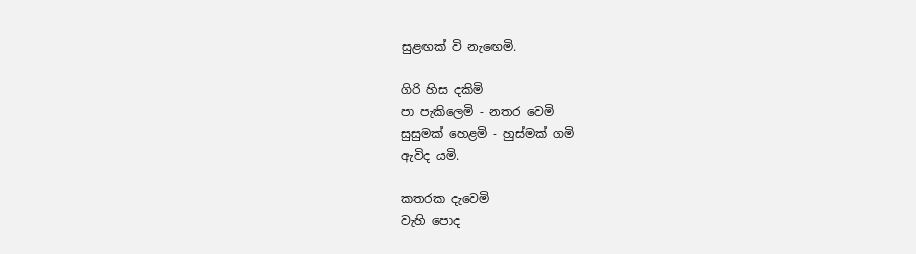සුළඟක් වි නැඟෙමි.

ගිරි හිස දකිමි
පා පැකිලෙමි - නතර වෙමි
සුසුමක් හෙළමි - හුස්මක් ගමි
ඇවිද යමි.

කතරක දැවෙමි
වැහි පොද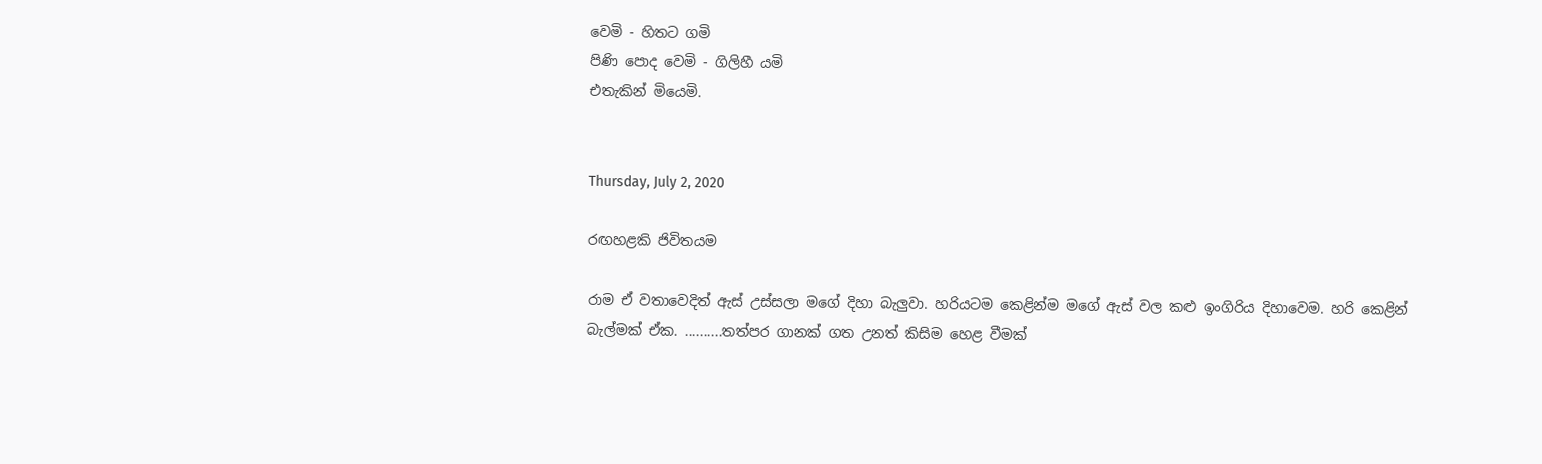වෙමි - හිතට ගමි
පිණි පොද වෙමි - ගිලිහී යමි
එතැකින් මියෙමි.


Thursday, July 2, 2020

රඟහළකි ජිවිතයම

රාම ඒ වතාවෙදිත් ඇස් උස්සලා මගේ දිහා බැලුවා. හරියටම කෙළින්ම මගේ ඇස් වල කළු ඉංගිරිය දිහාවෙම. හරි කෙළින් බැල්මක් ඒක. ..........තත්පර ගානක් ගත උනත් කිසිම හෙළ වීමක්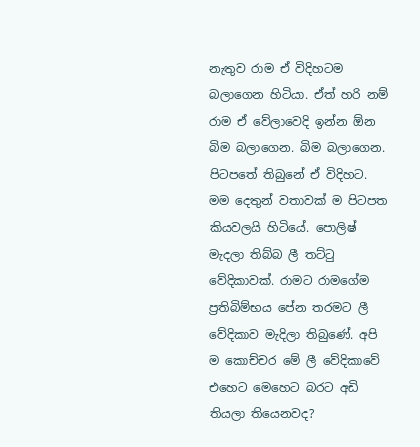නැතුව රාම ඒ විදිහටම බලාගෙන හිටියා. ඒත් හරි නම් රාම ඒ වේලාවෙදි ඉන්න ඕන බිම බලාගෙන. බිම බලාගෙන.  පිටපතේ තිබුනේ ඒ විදිහට. මම දෙතුන් වතාවක් ම පිටපත කියවලයි හිටියේ. පොලිෂ් මැදලා තිබ්බ ලී තට්ටු වේදිකාවක්. රාමට රාමගේම ප්‍රතිබිම්භය පේන තරමට ලී වේදිකාව මැදිලා තිබුණේ. අපි ම කොච්චර මේ ලී වේදිකාවේ එහෙට මෙහෙට බරට අඩි තියලා තියෙනවද?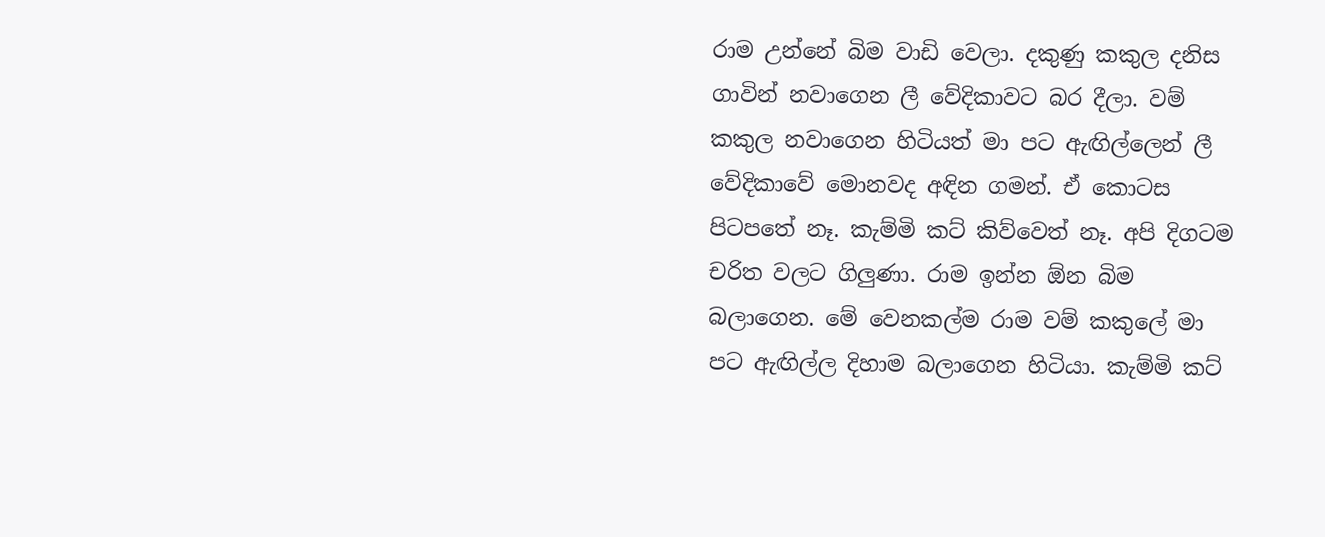රාම උන්නේ බිම වාඩි වෙලා. දකුණු කකුල දනිස ගාවින් නවාගෙන ලී වේදිකාවට බර දීලා. වම් කකුල නවාගෙන හිටියත් මා පට ඇඟිල්ලෙන් ලී වේදිකාවේ මොනවද අඳින ගමන්. ඒ කොටස  පිටපතේ නෑ. කැම්මි කට් කිව්වෙත් නෑ. අපි දිගටම චරිත වලට ගිලුණා. රාම ඉන්න ඕන බිම බලාගෙන. මේ වෙනකල්ම රාම වම් කකුලේ මා පට ඇඟිල්ල දිහාම බලාගෙන හිටියා. කැම්මි කට්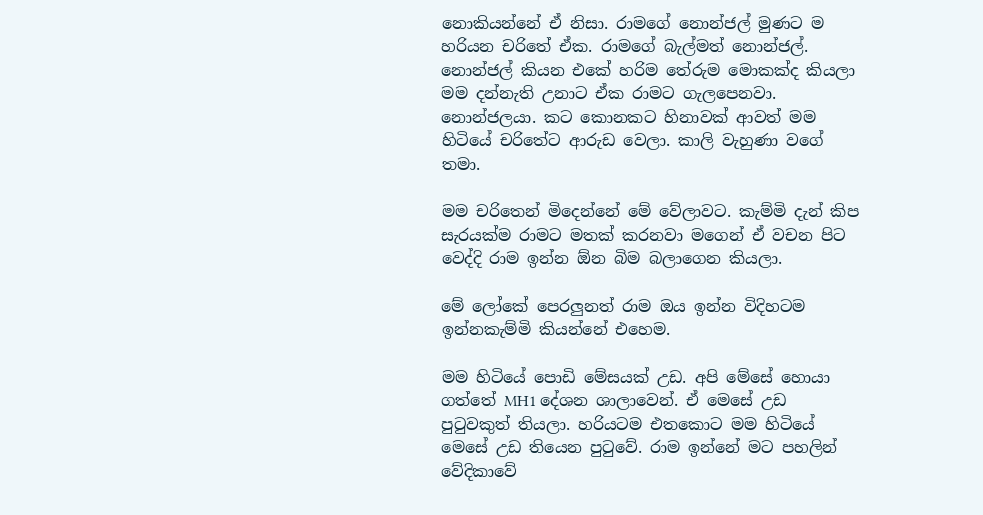නොකියන්නේ ඒ නිසා. රාමගේ නොන්ජල් මුණට ම හරියන චරිතේ ඒක. රාමගේ බැල්මත් නොන්ජල්. නොන්ජල් කියන එකේ හරිම තේරුම මොකක්ද කියලා මම දන්නැති උනාට ඒක රාමට ගැලපෙනවා. නොන්ජලයා. කට කොනකට හිනාවක් ආවත් මම හිටියේ චරිතේට ආරුඩ වෙලා. කාලි වැහුණා වගේ තමා.

මම චරිතෙන් මිදෙන්නේ මේ වේලාවට. කැම්මි දැන් කිප සැරයක්ම රාමට මතක් කරනවා මගෙන් ඒ වචන පිට වෙද්දි රාම ඉන්න ඕන බිම බලාගෙන කියලා.

මේ ලෝකේ පෙරලුනත් රාම ඔය ඉන්න විදිහටම ඉන්නකැම්මි කියන්නේ එහෙම.

මම හිටියේ පොඩි මේසයක් උඩ. අපි මේසේ හොයා ගත්තේ MH1 දේශන ශාල‍ාවෙන්. ඒ මෙසේ උඩ පුටුවකුත් තියලා. හරියටම එතකොට මම හිටියේ මෙසේ උඩ තියෙන පුටුවේ. රාම ඉන්නේ මට පහලින් වේදිකාවේ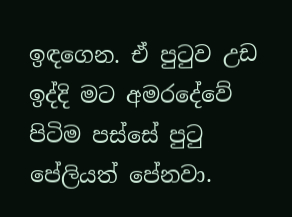ඉඳගෙන. ඒ පුටුව උඩ ඉද්දි මට අමරදේවේ පිටිම පස්සේ පුටු පේලියත් පේනවා.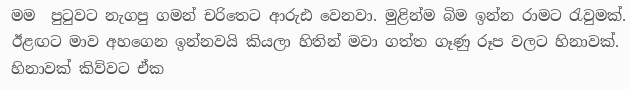මම  පුටුවට නැගපු ගමන් චරිතෙට ආරුඪ වෙනවා. මුළින්ම බිම ඉන්න රාමට රැවුමක්. ඊළඟට මාව අහගෙන ඉන්නවයි කියලා හිතින් මවා ගත්ත ගෑණු රූප වලට හිනාවක්. හිනාවක් කිව්වට ඒක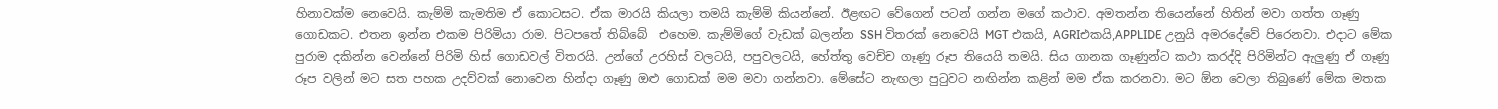හිනාවක්ම නෙවෙයි. කැම්මි කැමතිම ඒ කොටසට. ඒක මාරයි කියලා තමයි කැම්මි කියන්නේ. ඊළඟට වේගෙන් පටන් ගන්න මගේ කථාව. අමතන්න තියෙන්නේ හිතින් මවා ගත්ත ගෑණු ගොඩකට. එතන ඉන්න එකම පිරිමියා රාම. පිටපතේ තිබ්බේ  එහෙම. කැම්මිගේ වැඩක් බලන්න SSH විතරක් නෙවෙයි MGT එකයි, AGRIඑකයි,APPLIDE උනුයි අමරදේවේ පිරෙනවා. එදාට මේක පුරාම දකින්න වෙන්නේ පිරිමි හිස් ගොඩවල් විතරයි. උන්ගේ උරහිස් වලටයි, පපුවලටයි, හේත්තු වෙච්ච ගෑණු රූප තියෙයි තමයි. සිය ගානක ගෑණුන්ට කථා කරද්දි පිරිමින්ට ඇලුණු ඒ ගෑණු රූප වලින් මට සත පහක උදව්වක් නොවෙන හින්දා ගෑණු ඔළු ගොඩක් මම මවා ගන්නවා. මේසේට නැඟලා පුටුවට නඟින්න කළින් මම ඒක කරනවා. මට ඕන වෙලා තිබුණේ මේක මතක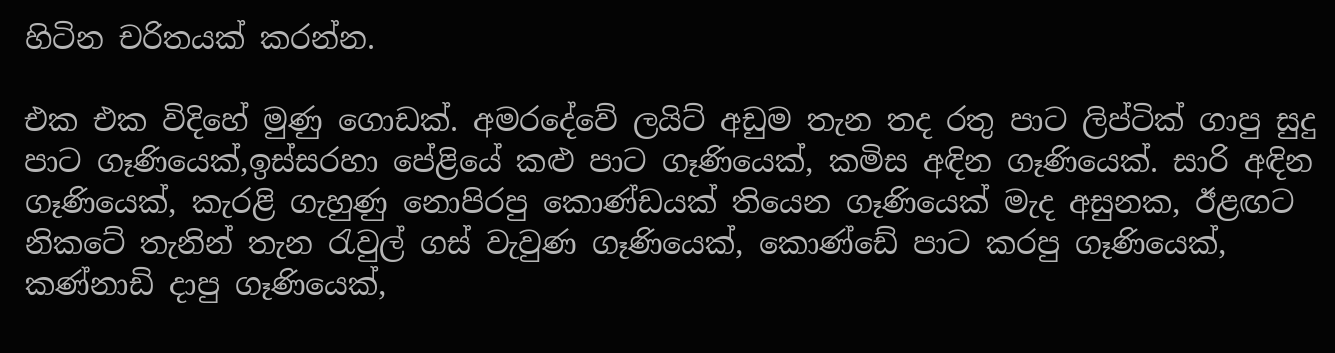හිටින චරිතයක් කරන්න.

එක එක විදිහේ මුණු ගොඩක්. අමරදේවේ ලයිට් අඩුම තැන තද රතු පාට ලිප්ටික් ගාපු සුදු පාට ගෑණියෙක්,ඉස්සරහා පේළියේ කළු පාට ගෑණියෙක්, කමිස අඳින ගෑණියෙක්. සාරි අඳින ගෑණියෙක්, කැරළි ගැහුණු නොපිරපු කොණ්ඩයක් තියෙන ගෑණියෙක් මැද අසුනක, ඊළඟට නිකටේ තැනින් තැන රැවුල් ගස් වැවුණ ගෑණියෙක්, කොණ්ඩේ පාට කරපු ගෑණියෙක්, කණ්නාඩි දාපු ගෑණියෙක්,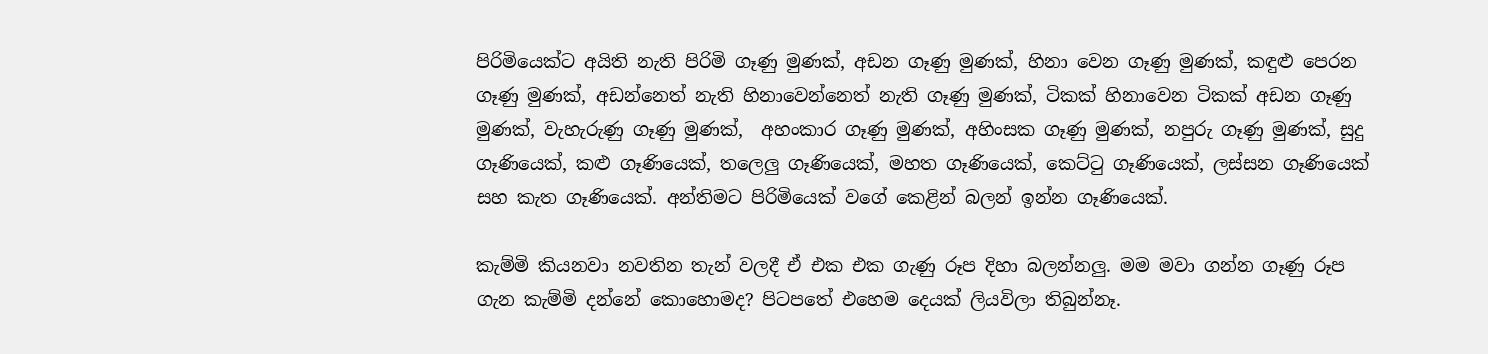පිරිමියෙක්ට අයිති නැති පිරිමි ගෑණු මුණක්, අඩන ගෑණු මුණක්, හිනා වෙන ගෑණු මුණක්, කඳුළු පෙරන ගෑණු මුණක්, අඩන්නෙත් නැති හිනාවෙන්නෙත් නැති ගෑණු මුණක්, ටිකක් හිනාවෙන ටිකක් අඩන ගෑණු මුණක්, වැහැරුණු ගෑණු මුණක්,  අහංකාර ගෑණු මුණක්, අහිංසක ගෑණු මුණක්, නපුරු ගෑණු මුණක්, සුදු ගෑණියෙක්, කළු ගෑණියෙක්, තලෙලු ගෑණියෙක්, මහත ගෑණියෙක්, කෙට්ටු ගෑණියෙක්, ලස්සන ගෑණියෙක් සහ කැත ගෑණියෙක්. අන්තිමට පිරිමියෙක් වගේ කෙළින් බලන් ඉන්න ගෑණියෙක්.

කැම්මි කියනවා නවතින තැන් වලදී ඒ එක එක ගැණු රූප දිහා බලන්නලු. මම මවා ගන්න ගෑණු රූප ගැන කැම්මි දන්නේ කොහොමද? පිටපතේ එහෙම දෙයක් ලියවිලා තිබුන්නෑ.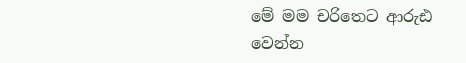මේ මම චරිතෙට ආරුඪ වෙන්න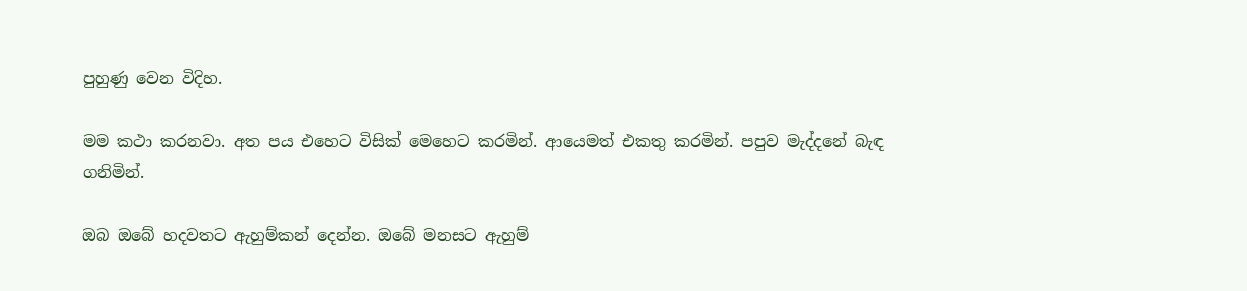පුහුණු වෙන විදිහ.

මම කථා කරනවා. අත පය එහෙට විසික් මෙහෙට කරමින්. ආයෙමත් එකතු කරමින්. පපුව මැද්දනේ බැඳ ගනිමින්.

ඔබ ඔබේ හදවතට ඇහුම්කන් දෙන්න. ඔබේ මනසට ඇහුම්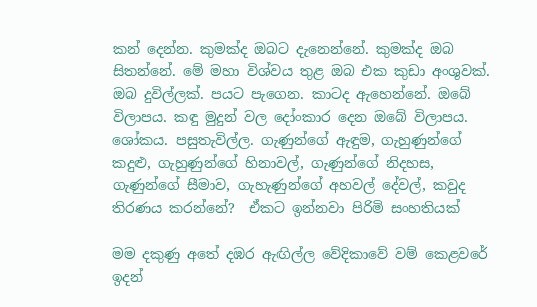කන් දෙන්න. කුමක්ද ඔබට දැනෙන්නේ. කුමක්ද ඔබ සිතන්නේ. මේ මහා විශ්වය තුළ ඔබ එක කුඩා අංශුවක්. ඔබ දුවිල්ලක්. පයට පැගෙන. කාටද ඇහෙන්නේ. ඔබේ විලාපය. කඳු මුදුන් වල දෝංකාර දෙන ඔබේ විලාපය. ශෝකය. පසුතැවිල්ල. ගැණුන්ගේ ඇඳුම, ගැහුණුන්ගේ  කදුළු, ගැහුණුන්ගේ හිනාවල්, ගැණුන්ගේ නිදහස, ගැණුන්ගේ සීමාව, ගැහැණුන්ගේ අහවල් දේවල්, කවුද තිරණය කරන්නේ?  ඒකට ඉන්නවා පිරිමි සංහතියක්

මම දකුණු අතේ දඹර ඇඟිල්ල වේදිකාවේ වම් කෙළවරේ ඉදන්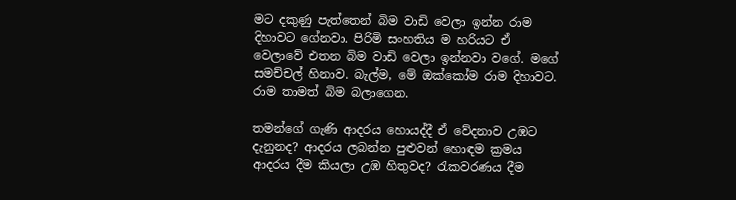මට දකුණු පැත්තෙන් බිම වාඩි වෙලා ඉන්න රාම දිහාවට ගේනවා. පිරිමි සංහතිය ම හරියට ඒ වෙලාවේ එතන බිම වාඩි වෙලා ඉන්නවා වගේ. මගේ සමච්චල් හිනාව. බැල්ම, මේ ඔක්කෝම රාම දිහාවට. රාම තාමත් බිම බලාගෙන.

තමන්ගේ ගැණි ආදරය හොයද්දී ඒ වේදනාව උඹට දැනුනද? ආදරය ලබන්න පුළුවන් හොඳම ක්‍රමය ආදරය දීම කියලා උඹ හිතුවද? රැකවරණය දීම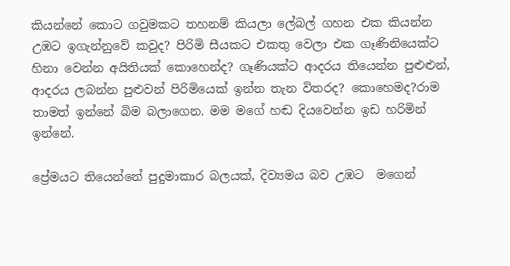කියන්නේ කොට ගවුමකට තහනම් කියලා ලේබල් ගහන එක කියන්න උඹට ඉගැන්නුවේ කවුද? පිරිමි සීයකට එකතු වෙලා එක ගෑණිනියෙක්ට හිනා වෙන්න අයිතියක් කොහෙන්ද? ගෑණියක්ට ආදරය තියෙන්න පුළුළුන්, ආදරය ලබන්න පුළුවන් පිරිමියෙක් ඉන්න තැන විතරද? කොහෙමද?රාම තාමත් ඉන්නේ බිම බලාගෙන. මම මගේ හඬ දියවෙන්න ඉඩ හරිමින් ඉන්නේ.

ප්‍රේමයට තියෙන්නේ පුදුමාකාර බලයක්, දිව්‍යමය බව උඹට  මගෙන්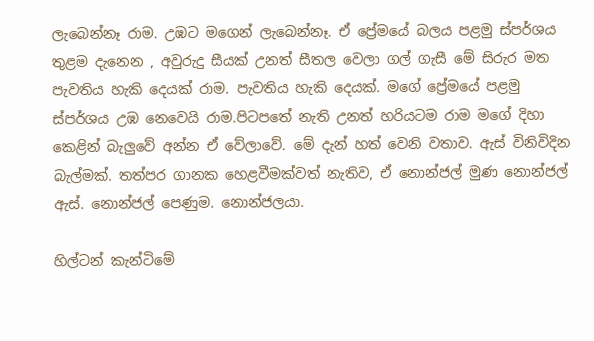ලැබෙන්නෑ රාම. උඹට මගෙන් ලැබෙන්නෑ. ඒ ප්‍රේමයේ බලය පළමු ස්පර්ශය තුළම දැනෙන , අවුරුදු සීයක් උනත් සීතල ‍වෙලා ගල් ගැසී මේ සිරුර මත පැවතිය හැකි දෙයක් රාම. පැවතිය හැකි දෙයක්. මගේ ප්‍රේමයේ පළමු ස්පර්ශය උඹ නෙවෙයි රාම.පිටපතේ නැති උනත් හරියටම රාම මගේ දිහා කෙළින් බැලුවේ අන්න ඒ වේලාවේ. මේ දැන් හත් වෙනි වතාව. ඇස් විනිවිදින බැල්මක්. තත්පර ගානක හෙළවීමක්වත් නැතිව, ඒ නොන්ජල් මුණ නොන්ජල් ඇස්. නොන්ජල් පෙණුම. නොන්ජලයා.

හිල්ටන් කැන්ටිමේ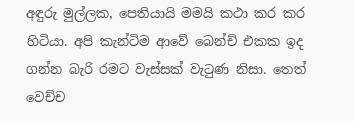අඳුරු මුල්ලක, පෙතියායි මමයි කථා කර කර හිටියා. අපි කැන්ටිම ආවේ බෙන්ච් එකක ඉද ගන්න බැරි රමට වැස්සක් වැටුණ නිසා. තෙත් වෙච්ච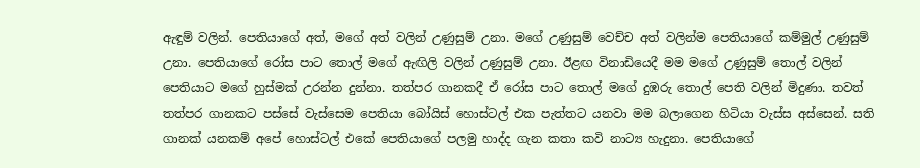ඇඳුම් වලින්. පෙතියාගේ අත්, මගේ අත් වලින් උණුසුම් උනා. මගේ උණුසුම් වෙච්ච අත් වලින්ම පෙතියාගේ කම්මුල් උණුසුම් උනා. පෙතියාගේ රෝස පාට තොල් මගේ ඇඟිලි වලින් උණුසුම් උනා. ඊළඟ විනාඩියෙදී මම මගේ උණුසුම් තොල් වලින් පෙතියාට මගේ හුස්මක් උරන්න දුන්නා. තත්පර ගානකදී ඒ රෝස පාට තොල් මගේ දුඹරු තොල් පෙති වලින් මිදුණා. තවත් තත්පර ගානකට පස්සේ වැස්සෙම පෙතියා බෝයිස් හොස්ටල් එක පැත්තට යනවා මම බලාගෙන හිටියා වැස්ස අස්සෙන්. සති ගානක් යනකම් අපේ හොස්ටල් එකේ පෙතියාගේ පලමු හාද්ද ගැන කතා කවි නාට්‍ය හැදුනා. පෙතියාගේ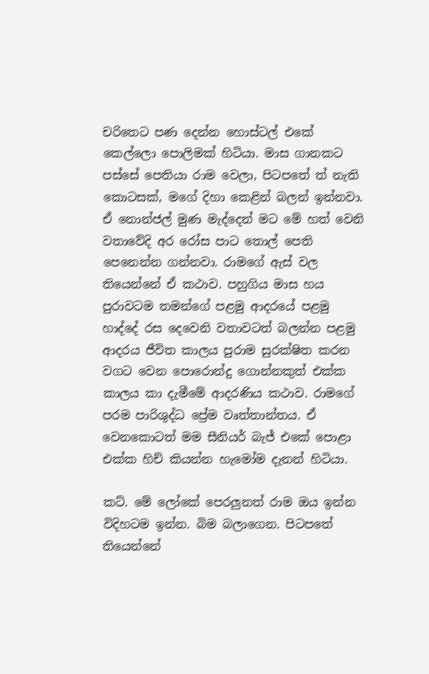චරිතෙට පණ දෙන්න හොස්ටල් එකේ කෙල්ලො පොලිමක් හිටියා. මාස ගානකට පස්සේ පෙතියා රාම වෙලා, පිටපතේ ත් නැති කොටසක්, මගේ දිහා කෙළින් බලන් ඉන්නවා. ඒ නොන්ජල් මුණ මැද්දෙන් මට මේ හත් වෙනි වතාවේදි අර රෝස පාට තොල් පෙති පෙනෙන්න ගන්නවා. රාමගේ ඇස් වල තියෙන්නේ ඒ කථාව. පහුගිය මාස හය පුරාවටම තමන්ගේ පළමු ආදරයේ පළමු හාද්දේ රස දෙවෙනි වතාවටත් බලන්න පළමු ආදරය ජීවිත කාලය පුරාම සුරක්ෂිත කරන වගට වෙන පොරොන්දු ගොන්නකුත් එක්ක කාලය කා දැමීමේ ආදරණිය කථාව. රාමගේ පරම පාරිශුද්ධ ප්‍රේම වෘත්තාන්තය. ඒ වෙනකොටත් මම සීනියර් බැජ් එකේ පොළා එක්ක හිච් කියන්න හැමෝම දැනන් හිටියා.

කට්. මේ ලෝකේ පෙරලුනත් රාම ඔය ඉන්න විදිහටම ඉන්න. බිම බලාගෙන. පිටපතේ තියෙන්නේ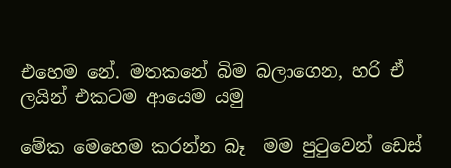එහෙම නේ. මතකනේ බිම බලාගෙන, හරි ඒ ලයින් එකටම ආයෙම යමු

මේක මෙහෙම කරන්න බෑ  මම පුටුවෙන් ඩෙස්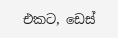එකට, ඩෙස්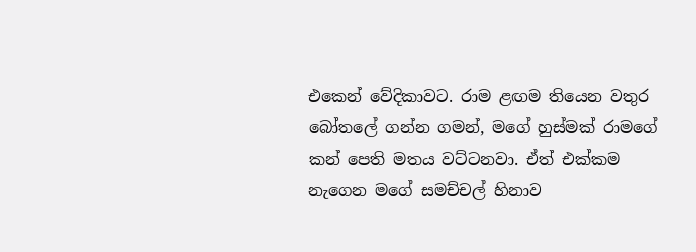එකෙන් වේදිකාවට. රාම ළඟම තියෙන වතුර බෝතලේ ගන්න ගමන්, මගේ හුස්මක් රාමගේ කන් පෙති මතය වට්ටනවා. ඒත් එක්කම නැගෙන මගේ සමච්චල් හිනාව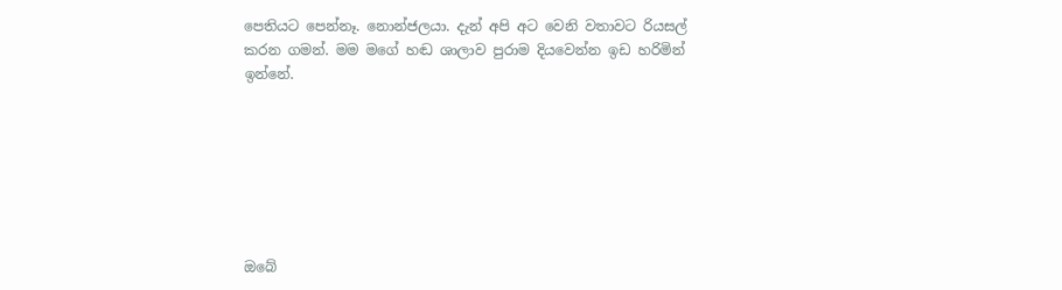පෙතියට පෙන්නෑ. නොන්ජලයා. දැන් අපි අට වෙනි වතාවට රියසල් කරන ගමන්. මම මගේ හඬ ශාලාව පුරාම දියවෙන්න ඉඩ හරිමින් ඉන්නේ.







ඔබේ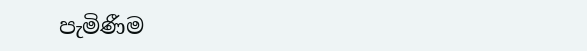පැමිණීම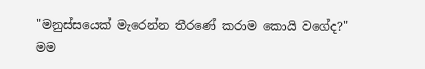"මනුස්සයෙක් මැරෙන්න තීරණේ කරාම කොයි වගේද?" මම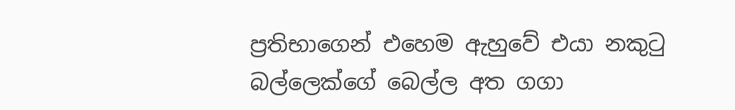ප්‍රතිභාගෙන් එහෙම ඇහුවේ එයා නකුටු බල්ලෙක්ගේ බෙල්ල අත ගගා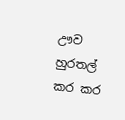ඌව හුරතල් කර කර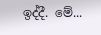ඉද්දී. මේ...